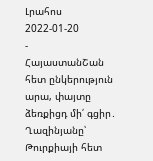Լրահոս
2022-01-20
-
ՀայաստանՇան հետ ընկերություն արա, փայտը ձեռքիցդ մի՛ գցիր․ Ղազինյանը՝ Թուրքիայի հետ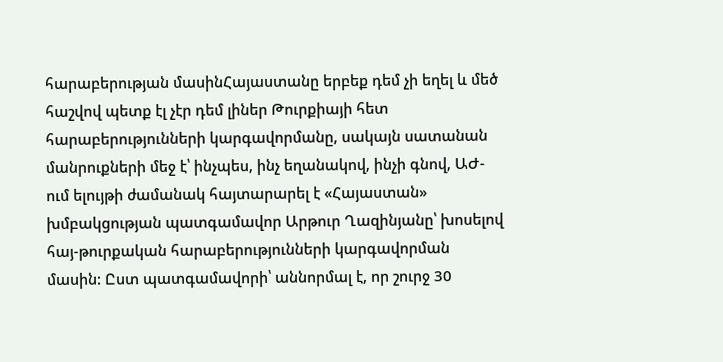հարաբերության մասինՀայաստանը երբեք դեմ չի եղել և մեծ հաշվով պետք էլ չէր դեմ լիներ Թուրքիայի հետ հարաբերությունների կարգավորմանը, սակայն սատանան մանրուքների մեջ է՝ ինչպես, ինչ եղանակով, ինչի գնով, ԱԺ-ում ելույթի ժամանակ հայտարարել է «Հայաստան» խմբակցության պատգամավոր Արթուր Ղազինյանը՝ խոսելով հայ-թուրքական հարաբերությունների կարգավորման մասին: Ըստ պատգամավորի՝ աննորմալ է, որ շուրջ 30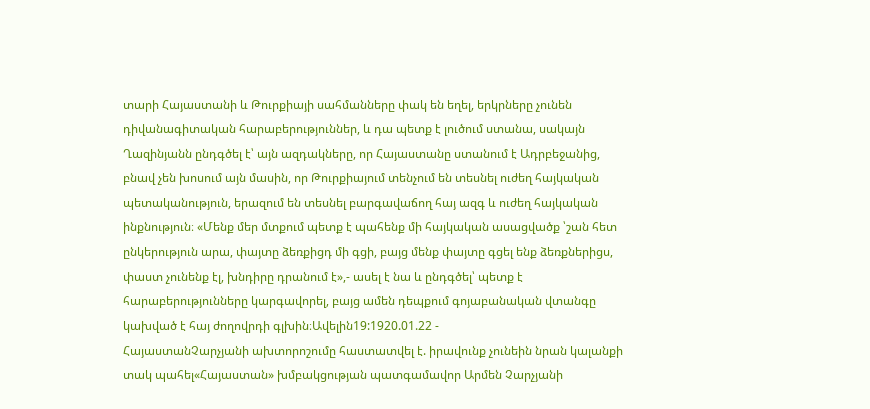տարի Հայաստանի և Թուրքիայի սահմանները փակ են եղել, երկրները չունեն դիվանագիտական հարաբերություններ, և դա պետք է լուծում ստանա, սակայն Ղազինյանն ընդգծել է՝ այն ազդակները, որ Հայաստանը ստանում է Ադրբեջանից, բնավ չեն խոսում այն մասին, որ Թուրքիայում տենչում են տեսնել ուժեղ հայկական պետականություն, երազում են տեսնել բարգավաճող հայ ազգ և ուժեղ հայկական ինքնություն։ «Մենք մեր մտքում պետք է պահենք մի հայկական ասացվածք ՝շան հետ ընկերություն արա, փայտը ձեռքիցդ մի գցի, բայց մենք փայտը գցել ենք ձեռքներիցս, փաստ չունենք էլ, խնդիրը դրանում է»,- ասել է նա և ընդգծել՝ պետք է հարաբերությունները կարգավորել, բայց ամեն դեպքում գոյաբանական վտանգը կախված է հայ ժողովրդի գլխին։Ավելին19:1920.01.22 -
ՀայաստանՉարչյանի ախտորոշումը հաստատվել է. իրավունք չունեին նրան կալանքի տակ պահել«Հայաստան» խմբակցության պատգամավոր Արմեն Չարչյանի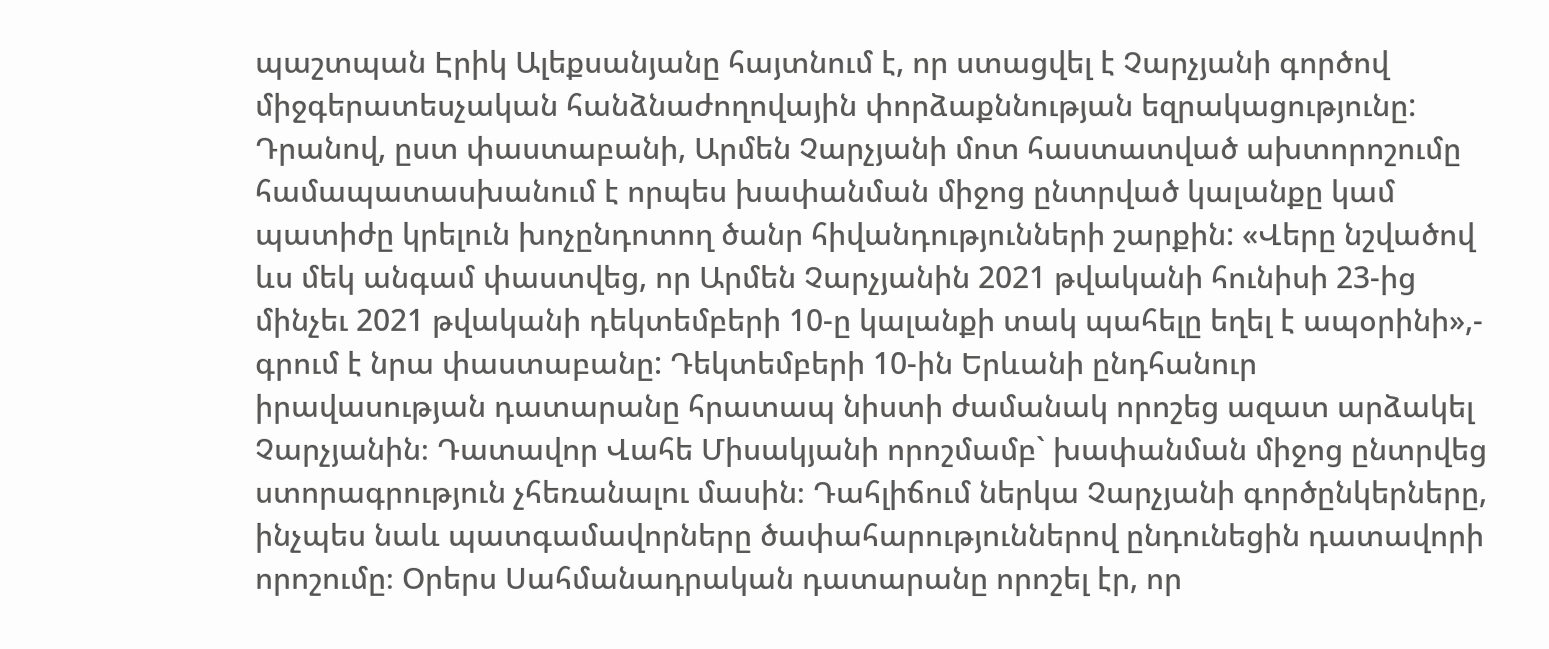պաշտպան Էրիկ Ալեքսանյանը հայտնում է, որ ստացվել է Չարչյանի գործով միջգերատեսչական հանձնաժողովային փորձաքննության եզրակացությունը: Դրանով, ըստ փաստաբանի, Արմեն Չարչյանի մոտ հաստատված ախտորոշումը համապատասխանում է որպես խափանման միջոց ընտրված կալանքը կամ պատիժը կրելուն խոչընդոտող ծանր հիվանդությունների շարքին: «Վերը նշվածով ևս մեկ անգամ փաստվեց, որ Արմեն Չարչյանին 2021 թվականի հունիսի 23-ից մինչեւ 2021 թվականի դեկտեմբերի 10-ը կալանքի տակ պահելը եղել է ապօրինի»,- գրում է նրա փաստաբանը: Դեկտեմբերի 10-ին Երևանի ընդհանուր իրավասության դատարանը հրատապ նիստի ժամանակ որոշեց ազատ արձակել Չարչյանին։ Դատավոր Վահե Միսակյանի որոշմամբ` խափանման միջոց ընտրվեց ստորագրություն չհեռանալու մասին։ Դահլիճում ներկա Չարչյանի գործընկերները, ինչպես նաև պատգամավորները ծափահարություններով ընդունեցին դատավորի որոշումը։ Օրերս Սահմանադրական դատարանը որոշել էր, որ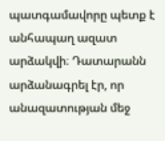պատգամավորը պետք է անհապաղ ազատ արձակվի։ Դատարանն արձանագրել էր, որ անազատության մեջ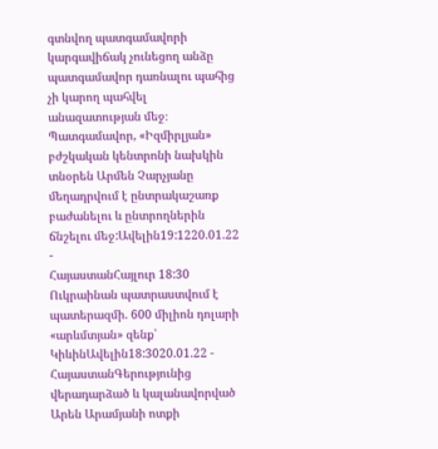գտնվող պատգամավորի կարգավիճակ չունեցող անձը պատգամավոր դառնալու պահից չի կարող պահվել անազատության մեջ։ Պատգամավոր, «Իզմիրլյան» բժշկական կենտրոնի նախկին տնօրեն Արմեն Չարչյանը մեղադրվում է ընտրակաշառք բաժանելու և ընտրողներին ճնշելու մեջ:Ավելին19:1220.01.22 -
ՀայաստանՀայլուր 18:30 Ուկրաինան պատրաստվում է պատերազմի. 600 միլիոն դոլարի «արևմտյան» զենք՝ ԿիևինԱվելին18:3020.01.22 -
ՀայաստանԳերությունից վերադարձած և կալանավորված Արեն Արամյանի ոտքի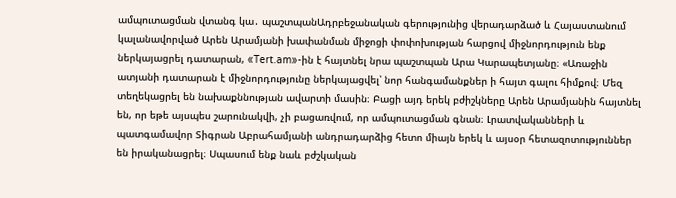ամպուտացման վտանգ կա․ պաշտպանԱդրբեջանական գերությունից վերադարձած և Հայաստանում կալանավորված Արեն Արամյանի խափանման միջոցի փոփոխության հարցով միջնորդություն ենք ներկայացրել դատարան, «Tert.am»-ին է հայտնել նրա պաշտպան Արա Կարապետյանը։ «Առաջին ատյանի դատարան է միջնորդությունը ներկայացվել՝ նոր հանգամանքներ ի հայտ գալու հիմքով։ Մեզ տեղեկացրել են նախաքննության ավարտի մասին։ Բացի այդ երեկ բժիշկները Արեն Արամյանին հայտնել են, որ եթե այսպես շարունակվի, չի բացառվում, որ ամպուտացման գնան։ Լրատվականների և պատգամավոր Տիգրան Աբրահամյանի անդրադարձից հետո միայն երեկ և այսօր հետազոտություններ են իրականացրել։ Սպասում ենք նաև բժշկական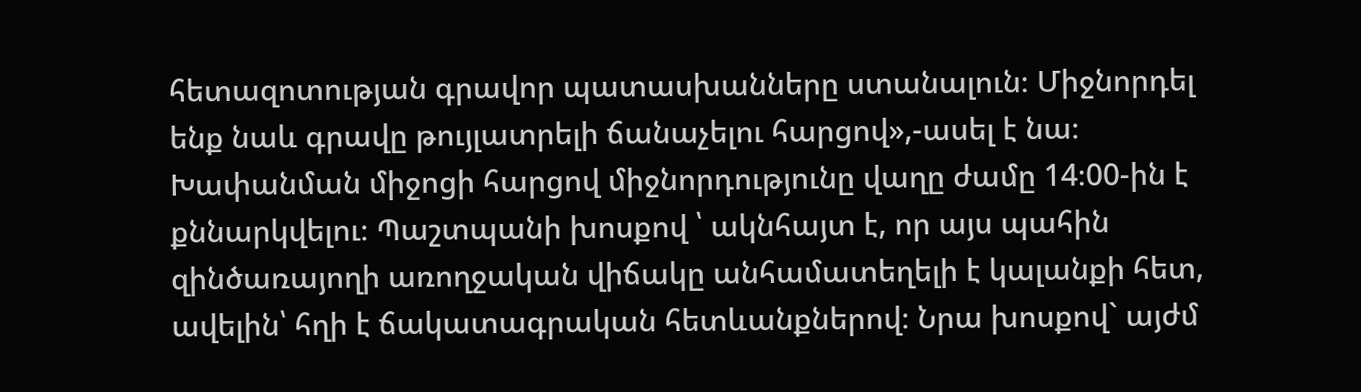հետազոտության գրավոր պատասխանները ստանալուն։ Միջնորդել ենք նաև գրավը թույլատրելի ճանաչելու հարցով»,-ասել է նա։ Խափանման միջոցի հարցով միջնորդությունը վաղը ժամը 14։00-ին է քննարկվելու։ Պաշտպանի խոսքով ՝ ակնհայտ է, որ այս պահին զինծառայողի առողջական վիճակը անհամատեղելի է կալանքի հետ, ավելին՝ հղի է ճակատագրական հետևանքներով։ Նրա խոսքով` այժմ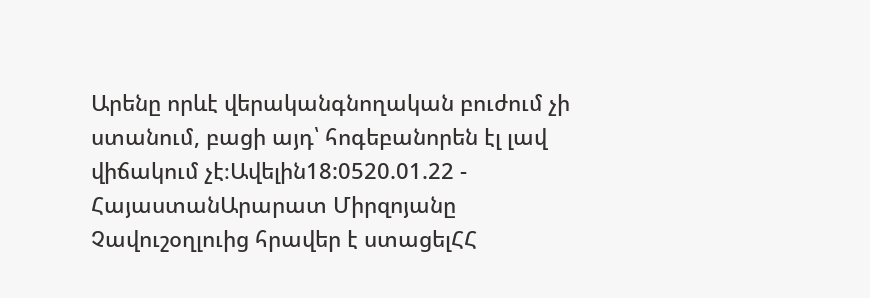Արենը որևէ վերականգնողական բուժում չի ստանում, բացի այդ՝ հոգեբանորեն էլ լավ վիճակում չէ։Ավելին18:0520.01.22 -
ՀայաստանԱրարատ Միրզոյանը Չավուշօղլուից հրավեր է ստացելՀՀ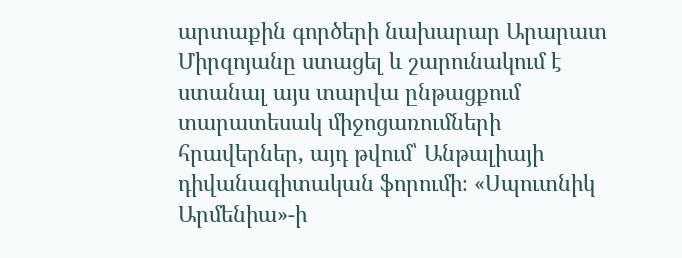արտաքին գործերի նախարար Արարատ Միրզոյանը ստացել և շարունակում է ստանալ այս տարվա ընթացքում տարատեսակ միջոցառումների հրավերներ, այդ թվում՝ Անթալիայի դիվանագիտական ֆորումի։ «Սպուտնիկ Արմենիա»-ի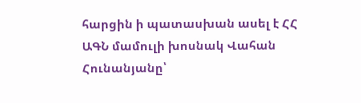հարցին ի պատասխան ասել է ՀՀ ԱԳՆ մամուլի խոսնակ Վահան Հունանյանը՝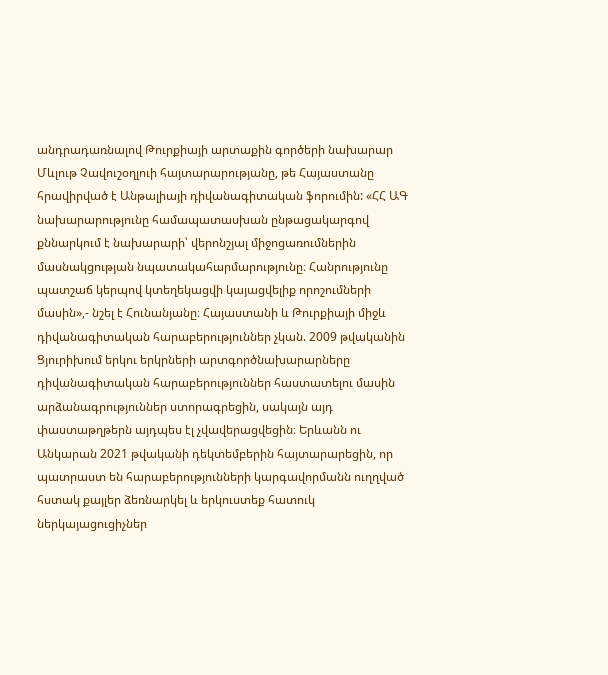անդրադառնալով Թուրքիայի արտաքին գործերի նախարար Մևլութ Չավուշօղլուի հայտարարությանը, թե Հայաստանը հրավիրված է Անթալիայի դիվանագիտական ֆորումին: «ՀՀ ԱԳ նախարարությունը համապատասխան ընթացակարգով քննարկում է նախարարի՝ վերոնշյալ միջոցառումներին մասնակցության նպատակահարմարությունը։ Հանրությունը պատշաճ կերպով կտեղեկացվի կայացվելիք որոշումների մասին»,- նշել է Հունանյանը։ Հայաստանի և Թուրքիայի միջև դիվանագիտական հարաբերություններ չկան. 2009 թվականին Ցյուրիխում երկու երկրների արտգործնախարարները դիվանագիտական հարաբերություններ հաստատելու մասին արձանագրություններ ստորագրեցին, սակայն այդ փաստաթղթերն այդպես էլ չվավերացվեցին։ Երևանն ու Անկարան 2021 թվականի դեկտեմբերին հայտարարեցին, որ պատրաստ են հարաբերությունների կարգավորմանն ուղղված հստակ քայլեր ձեռնարկել և երկուստեք հատուկ ներկայացուցիչներ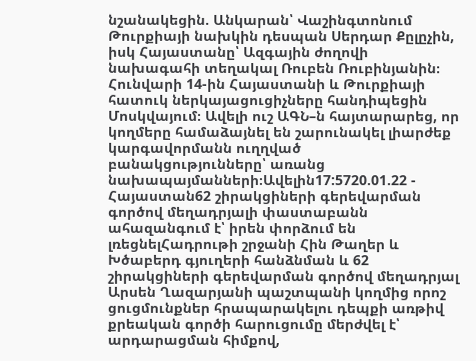նշանակեցին. Անկարան՝ Վաշինգտոնում Թուրքիայի նախկին դեսպան Սերդար Քըլըչին, իսկ Հայաստանը՝ Ազգային ժողովի նախագահի տեղակալ Ռուբեն Ռուբինյանին։ Հունվարի 14-ին Հայաստանի և Թուրքիայի հատուկ ներկայացուցիչները հանդիպեցին Մոսկվայում։ Ավելի ուշ ԱԳՆ–ն հայտարարեց, որ կողմերը համաձայնել են շարունակել լիարժեք կարգավորմանն ուղղված բանակցությունները՝ առանց նախապայմանների։Ավելին17:5720.01.22 -
Հայաստան62 շիրակցիների գերեվարման գործով մեղադրյալի փաստաբանն ահազանգում է՝ իրեն փորձում են լռեցնելՀադրութի շրջանի Հին Թաղեր և Խծաբերդ գյուղերի հանձնման և 62 շիրակցիների գերեվարման գործով մեղադրյալ Արսեն Ղազարյանի պաշտպանի կողմից որոշ ցուցմունքներ հրապարակելու դեպքի առթիվ քրեական գործի հարուցումը մերժվել է՝ արդարացման հիմքով,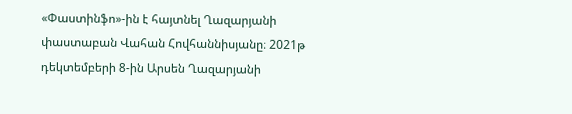«Փաստինֆո»-ին է հայտնել Ղազարյանի փաստաբան Վահան Հովհաննիսյանը։ 2021թ դեկտեմբերի 8-ին Արսեն Ղազարյանի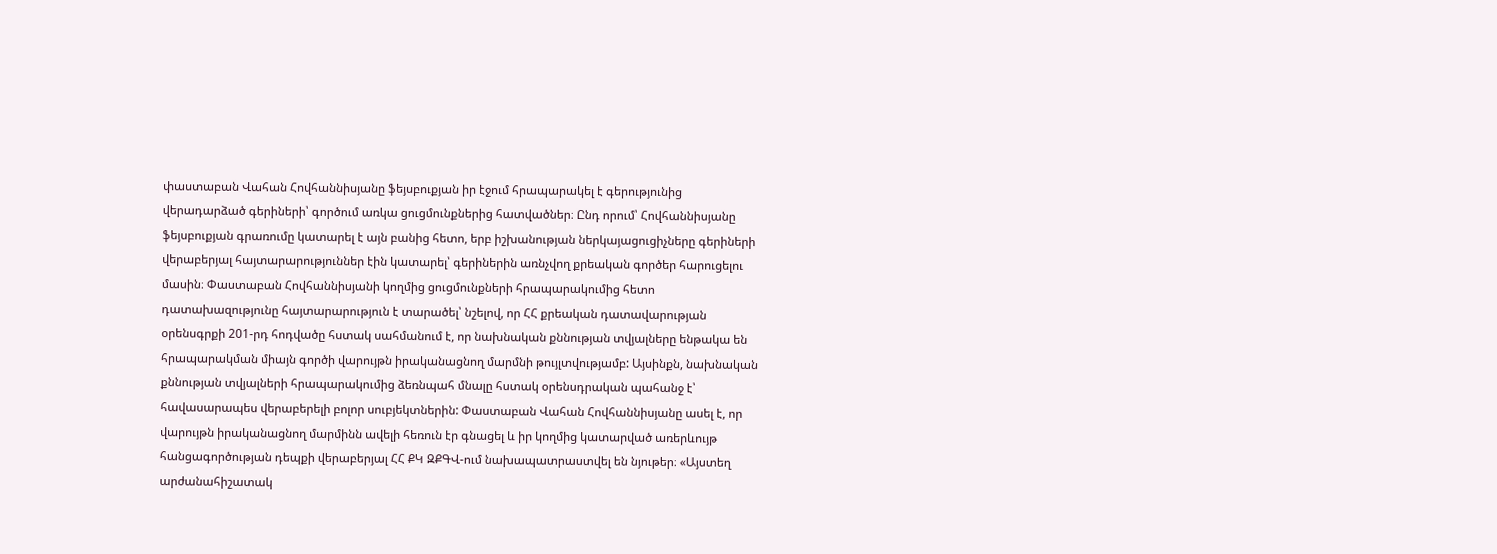փաստաբան Վահան Հովհաննիսյանը ֆեյսբուքյան իր էջում հրապարակել է գերությունից վերադարձած գերիների՝ գործում առկա ցուցմունքներից հատվածներ։ Ընդ որում՝ Հովհաննիսյանը ֆեյսբուքյան գրառումը կատարել է այն բանից հետո, երբ իշխանության ներկայացուցիչները գերիների վերաբերյալ հայտարարություններ էին կատարել՝ գերիներին առնչվող քրեական գործեր հարուցելու մասին։ Փաստաբան Հովհաննիսյանի կողմից ցուցմունքների հրապարակումից հետո դատախազությունը հայտարարություն է տարածել՝ նշելով, որ ՀՀ քրեական դատավարության օրենսգրքի 201-րդ հոդվածը հստակ սահմանում է, որ նախնական քննության տվյալները ենթակա են հրապարակման միայն գործի վարույթն իրականացնող մարմնի թույլտվությամբ: Այսինքն, նախնական քննության տվյալների հրապարակումից ձեռնպահ մնալը հստակ օրենսդրական պահանջ է՝ հավասարապես վերաբերելի բոլոր սուբյեկտներին: Փաստաբան Վահան Հովհաննիսյանը ասել է, որ վարույթն իրականացնող մարմինն ավելի հեռուն էր գնացել և իր կողմից կատարված առերևույթ հանցագործության դեպքի վերաբերյալ ՀՀ ՔԿ ԶՔԳՎ-ում նախապատրաստվել են նյութեր։ «Այստեղ արժանահիշատակ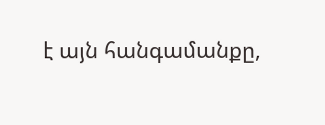է այն հանգամանքը,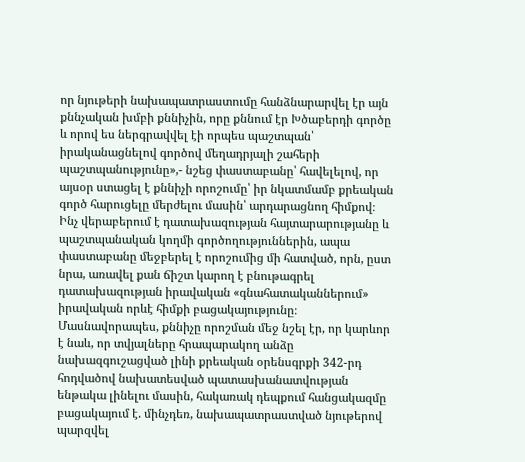որ նյութերի նախապատրաստումը հանձնարարվել էր այն քննչական խմբի քննիչին, որը քննում էր Խծաբերդի գործը և որով ես ներգրավվել էի որպես պաշտպան՝ իրականացնելով գործով մեղադրյալի շահերի պաշտպանությունը»,- նշեց փաստաբանը՝ հավելելով, որ այսօր ստացել է քննիչի որոշումը՝ իր նկատմամբ քրեական գործ հարուցելը մերժելու մասին՝ արդարացնող հիմքով։ Ինչ վերաբերում է դատախազության հայտարարությանը և պաշտպանական կողմի գործողություններին, ապա փաստաբանը մեջբերել է որոշումից մի հատված, որն, ըստ նրա, առավել քան ճիշտ կարող է բնութագրել դատախազության իրավական «գնահատականներում» իրավական որևէ հիմքի բացակայությունը։ Մասնավորապես, քննիչը որոշման մեջ նշել էր, որ կարևոր է նաև, որ տվյալները հրապարակող անձը նախազգուշացված լինի քրեական օրենսգրքի 342-րդ հոդվածով նախատեսված պատասխանատվության ենթակա լինելու մասին, հակառակ դեպքում հանցակազմը բացակայում է. մինչդեռ, նախապատրաստված նյութերով պարզվել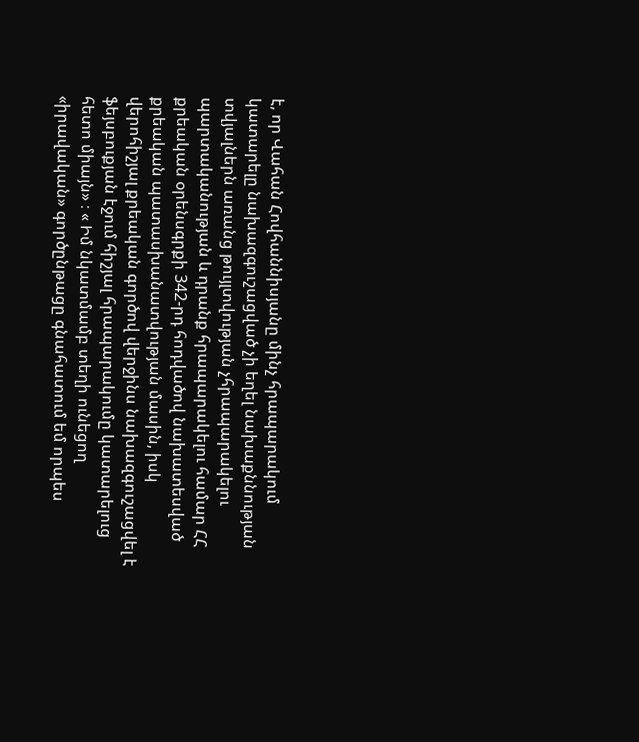է, որ Վահան Հովհաննիսյանը մինչ հրապարակում կատարելը նախազգուշացված չի եղել նախաքննության տվյալներն առանց թույլտվության չհրապարակելու պարտականության և դրանք հրապարակելու համար ՀՀ քրեական օրենսգրքի 342-րդ հոդվածով նախատեսված քրեական պատասխանատվության մասին, իսկ վերոհիշյալ քրեական գործով վերջինս նախազգուշացվել է ֆեյսբուքյան էջում հիշյալ հրապարակումը կատարելուց հետո միայն» ։ « Իմ նկատմամբ տեղի ունեցող «իրավական» գործընթացը գնահատում եմ որպես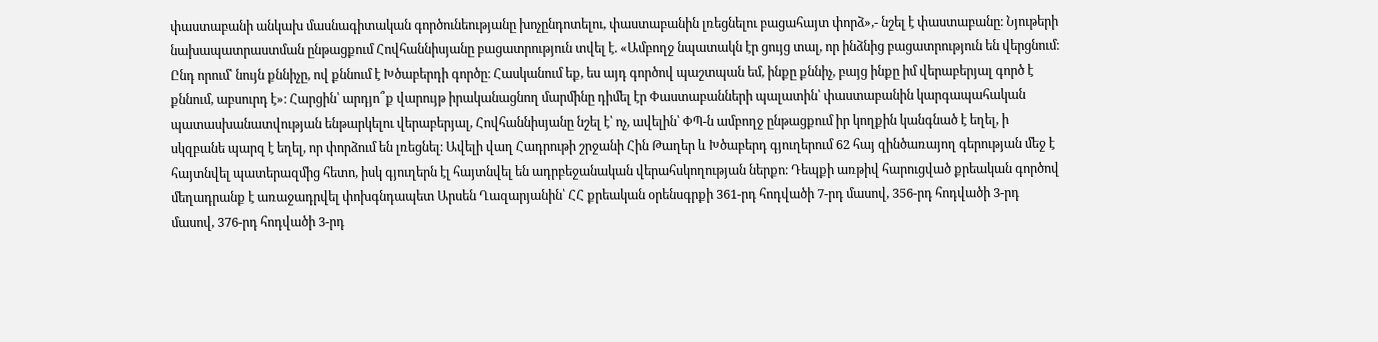փաստաբանի անկախ մասնագիտական գործունեությանը խոչընդոտելու, փաստաբանին լռեցնելու բացահայտ փորձ»,- նշել է փաստաբանը։ Նյութերի նախապատրաստման ընթացքում Հովհաննիսյանը բացատրություն տվել է. «Ամբողջ նպատակն էր ցույց տալ, որ ինձնից բացատրություն են վերցնում։ Ընդ որում՝ նույն քննիչը, ով քննում է Խծաբերդի գործը։ Հասկանում եք, ես այդ գործով պաշտպան եմ, ինքը քննիչ, բայց ինքը իմ վերաբերյալ գործ է քննում, աբսուրդ է»։ Հարցին՝ արդյո՞ք վարույթ իրականացնող մարմինը դիմել էր Փաստաբանների պալատին՝ փաստաբանին կարգապահական պատասխանատվության ենթարկելու վերաբերյալ, Հովհաննիսյանը նշել է՝ ոչ, ավելին՝ ՓՊ-ն ամբողջ ընթացքում իր կողքին կանգնած է եղել, ի սկզբանե պարզ է եղել, որ փորձում են լռեցնել։ Ավելի վաղ Հադրութի շրջանի Հին Թաղեր և Խծաբերդ գյուղերում 62 հայ զինծառայող գերության մեջ է հայտնվել պատերազմից հետո, իսկ գյուղերն էլ հայտնվել են ադրբեջանական վերահսկողության ներքո։ Դեպքի առթիվ հարուցված քրեական գործով մեղադրանք է առաջադրվել փոխգնդապետ Արսեն Ղազարյանին՝ ՀՀ քրեական օրենսգրքի 361-րդ հոդվածի 7-րդ մասով, 356-րդ հոդվածի 3-րդ մասով, 376-րդ հոդվածի 3-րդ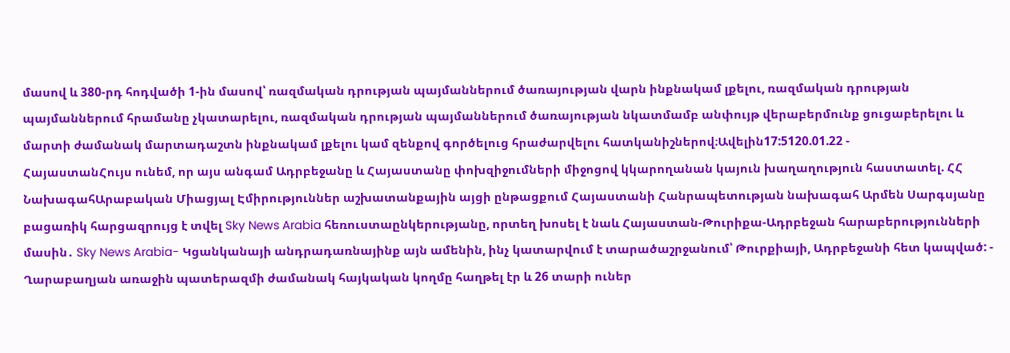մասով և 380-րդ հոդվածի 1-ին մասով՝ ռազմական դրության պայմաններում ծառայության վարն ինքնակամ լքելու, ռազմական դրության պայմաններում հրամանը չկատարելու, ռազմական դրության պայմաններում ծառայության նկատմամբ անփույթ վերաբերմունք ցուցաբերելու և մարտի ժամանակ մարտադաշտն ինքնակամ լքելու կամ զենքով գործելուց հրաժարվելու հատկանիշներով։Ավելին17:5120.01.22 -
ՀայաստանՀույս ունեմ, որ այս անգամ Ադրբեջանը և Հայաստանը փոխզիջումների միջոցով կկարողանան կայուն խաղաղություն հաստատել. ՀՀ ՆախագահԱրաբական Միացյալ Էմիրություններ աշխատանքային այցի ընթացքում Հայաստանի Հանրապետության նախագահ Արմեն Սարգսյանը բացառիկ հարցազրույց է տվել Sky News Arabia հեռուստաընկերությանը, որտեղ խոսել է նաև Հայաստան-Թուրիքա-Ադրբեջան հարաբերությունների մասին․ Sky News Arabia- Կցանկանայի անդրադառնայինք այն ամենին, ինչ կատարվում է տարածաշրջանում՝ Թուրքիայի, Ադրբեջանի հետ կապված: - Ղարաբաղյան առաջին պատերազմի ժամանակ հայկական կողմը հաղթել էր և 26 տարի ուներ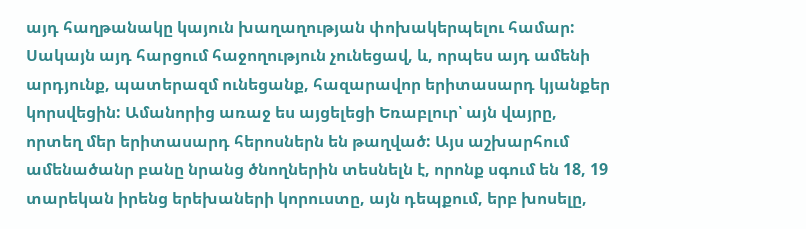այդ հաղթանակը կայուն խաղաղության փոխակերպելու համար: Սակայն այդ հարցում հաջողություն չունեցավ, և, որպես այդ ամենի արդյունք, պատերազմ ունեցանք, հազարավոր երիտասարդ կյանքեր կորսվեցին: Ամանորից առաջ ես այցելեցի Եռաբլուր՝ այն վայրը, որտեղ մեր երիտասարդ հերոսներն են թաղված: Այս աշխարհում ամենածանր բանը նրանց ծնողներին տեսնելն է, որոնք սգում են 18, 19 տարեկան իրենց երեխաների կորուստը, այն դեպքում, երբ խոսելը,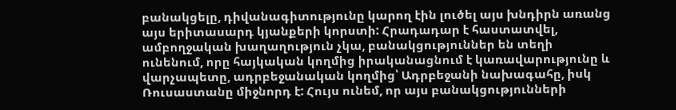բանակցելը, դիվանագիտությունը կարող էին լուծել այս խնդիրն առանց այս երիտասարդ կյանքերի կորստի: Հրադադար է հաստատվել, ամբողջական խաղաղություն չկա, բանակցություններ են տեղի ունենում, որը հայկական կողմից իրականացնում է կառավարությունը և վարչապետը, ադրբեջանական կողմից՝ Ադրբեջանի նախագահը, իսկ Ռուսաստանը միջնորդ է: Հույս ունեմ, որ այս բանակցությունների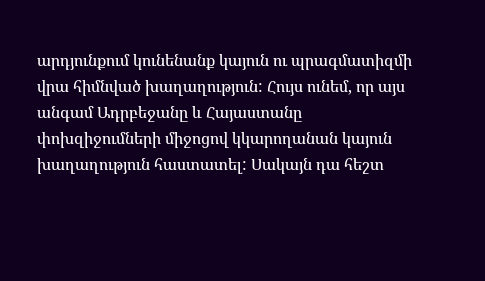արդյունքում կունենանք կայուն ու պրագմատիզմի վրա հիմնված խաղաղություն: Հույս ունեմ, որ այս անգամ Ադրբեջանը և Հայաստանը փոխզիջումների միջոցով կկարողանան կայուն խաղաղություն հաստատել: Սակայն դա հեշտ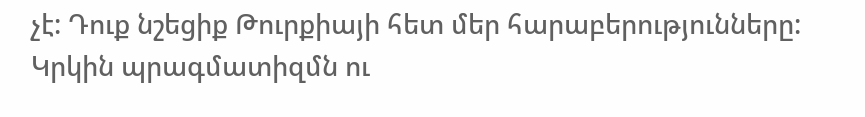չէ: Դուք նշեցիք Թուրքիայի հետ մեր հարաբերությունները: Կրկին պրագմատիզմն ու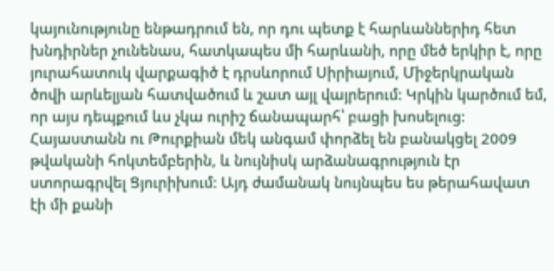կայունությունը ենթադրում են, որ դու պետք է հարևաններիդ հետ խնդիրներ չունենաս, հատկապես մի հարևանի, որը մեծ երկիր է, որը յուրահատուկ վարքագիծ է դրսևորում Սիրիայում, Միջերկրական ծովի արևելյան հատվածում և շատ այլ վայրերում: Կրկին կարծում եմ, որ այս դեպքում ևս չկա ուրիշ ճանապարհ՝ բացի խոսելուց: Հայաստանն ու Թուրքիան մեկ անգամ փորձել են բանակցել 2009 թվականի հոկտեմբերին, և նույնիսկ արձանագրություն էր ստորագրվել Ցյուրիխում: Այդ ժամանակ նույնպես ես թերահավատ էի մի քանի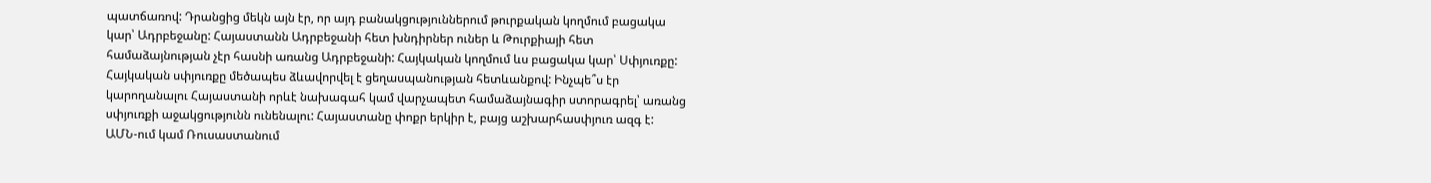պատճառով: Դրանցից մեկն այն էր, որ այդ բանակցություններում թուրքական կողմում բացակա կար՝ Ադրբեջանը: Հայաստանն Ադրբեջանի հետ խնդիրներ ուներ և Թուրքիայի հետ համաձայնության չէր հասնի առանց Ադրբեջանի: Հայկական կողմում ևս բացակա կար՝ Սփյուռքը: Հայկական սփյուռքը մեծապես ձևավորվել է ցեղասպանության հետևանքով: Ինչպե՞ս էր կարողանալու Հայաստանի որևէ նախագահ կամ վարչապետ համաձայնագիր ստորագրել՝ առանց սփյուռքի աջակցությունն ունենալու: Հայաստանը փոքր երկիր է, բայց աշխարհասփյուռ ազգ է: ԱՄՆ-ում կամ Ռուսաստանում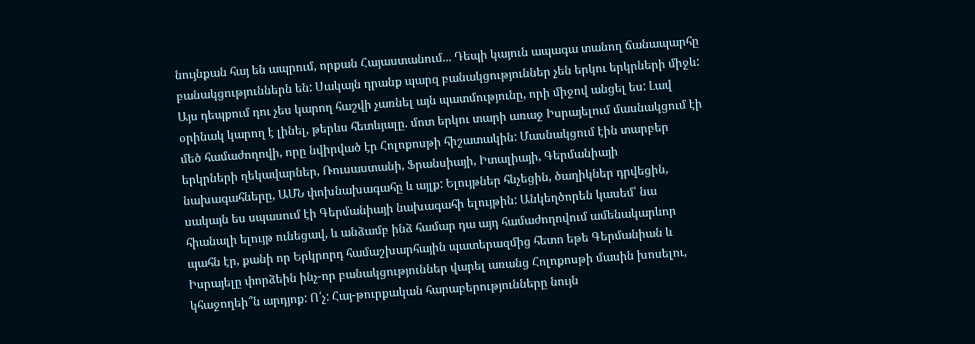նույնքան հայ են ապրում, որքան Հայաստանում... Դեպի կայուն ապագա տանող ճանապարհը բանակցություններն են: Սակայն դրանք պարզ բանակցություններ չեն երկու երկրների միջև: Այս դեպքում դու չես կարող հաշվի չառնել այն պատմությունը, որի միջով անցել ես: Լավ օրինակ կարող է լինել, թերևս հետևյալը. մոտ երկու տարի առաջ Իսրայելում մասնակցում էի մեծ համաժողովի, որը նվիրված էր Հոլոքոսթի հիշատակին: Մասնակցում էին տարբեր երկրների ղեկավարներ, Ռուսաստանի, Ֆրանսիայի, Իտալիայի, Գերմանիայի նախագահները, ԱՄՆ փոխնախագահը և այլք: Ելույթներ հնչեցին, ծաղիկներ դրվեցին, սակայն ես սպասում էի Գերմանիայի նախագահի ելույթին: Անկեղծորեն կասեմ՝ նա հիանալի ելույթ ունեցավ, և անձամբ ինձ համար դա այդ համաժողովում ամենակարևոր պահն էր, քանի որ Երկրորդ համաշխարհային պատերազմից հետո եթե Գերմանիան և Իսրայելը փորձեին ինչ-որ բանակցություններ վարել առանց Հոլոքոսթի մասին խոսելու, կհաջողեի՞ն արդյոք: Ո՛չ: Հայ-թուրքական հարաբերությունները նույն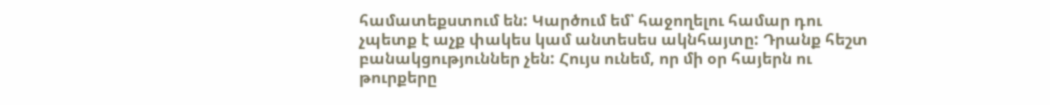համատեքստում են: Կարծում եմ՝ հաջողելու համար դու չպետք է աչք փակես կամ անտեսես ակնհայտը: Դրանք հեշտ բանակցություններ չեն: Հույս ունեմ, որ մի օր հայերն ու թուրքերը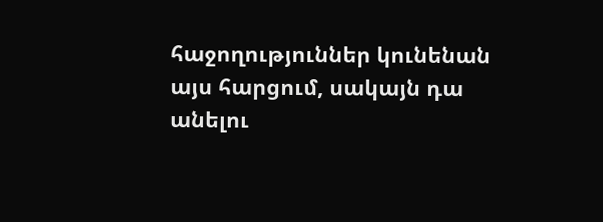հաջողություններ կունենան այս հարցում, սակայն դա անելու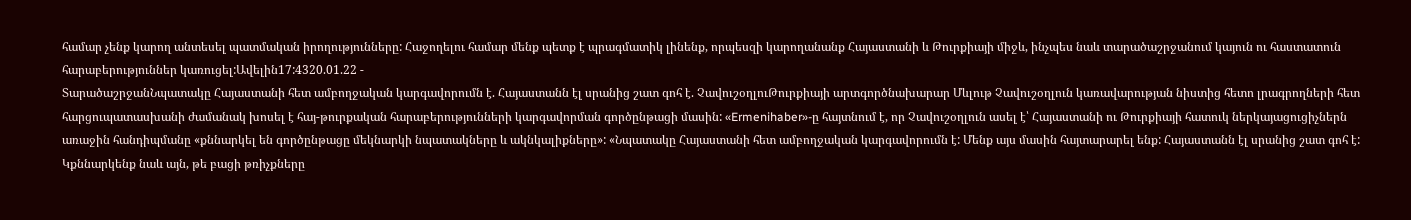համար չենք կարող անտեսել պատմական իրողությունները: Հաջողելու համար մենք պետք է պրագմատիկ լինենք, որպեսզի կարողանանք Հայաստանի և Թուրքիայի միջև, ինչպես նաև տարածաշրջանում կայուն ու հաստատուն հարաբերություններ կառուցել:Ավելին17:4320.01.22 -
ՏարածաշրջանՆպատակը Հայաստանի հետ ամբողջական կարգավորումն է. Հայաստանն էլ սրանից շատ գոհ է. ՉավուշօղլուԹուրքիայի արտգործնախարար Մևլութ Չավուշօղլուն կառավարության նիստից հետո լրագրողների հետ հարցուպատասխանի ժամանակ խոսել է հայ-թուրքական հարաբերությունների կարգավորման գործընթացի մասին: «Ermenihaber»-ը հայտնում է, որ Չավուշօղլուն ասել է՝ Հայաստանի ու Թուրքիայի հատուկ ներկայացուցիչներն առաջին հանդիպմանը «քննարկել են գործընթացը մեկնարկի նպատակները և ակնկալիքները»: «Նպատակը Հայաստանի հետ ամբողջական կարգավորումն է: Մենք այս մասին հայտարարել ենք: Հայաստանն էլ սրանից շատ գոհ է: Կքննարկենք նաև այն, թե բացի թռիչքները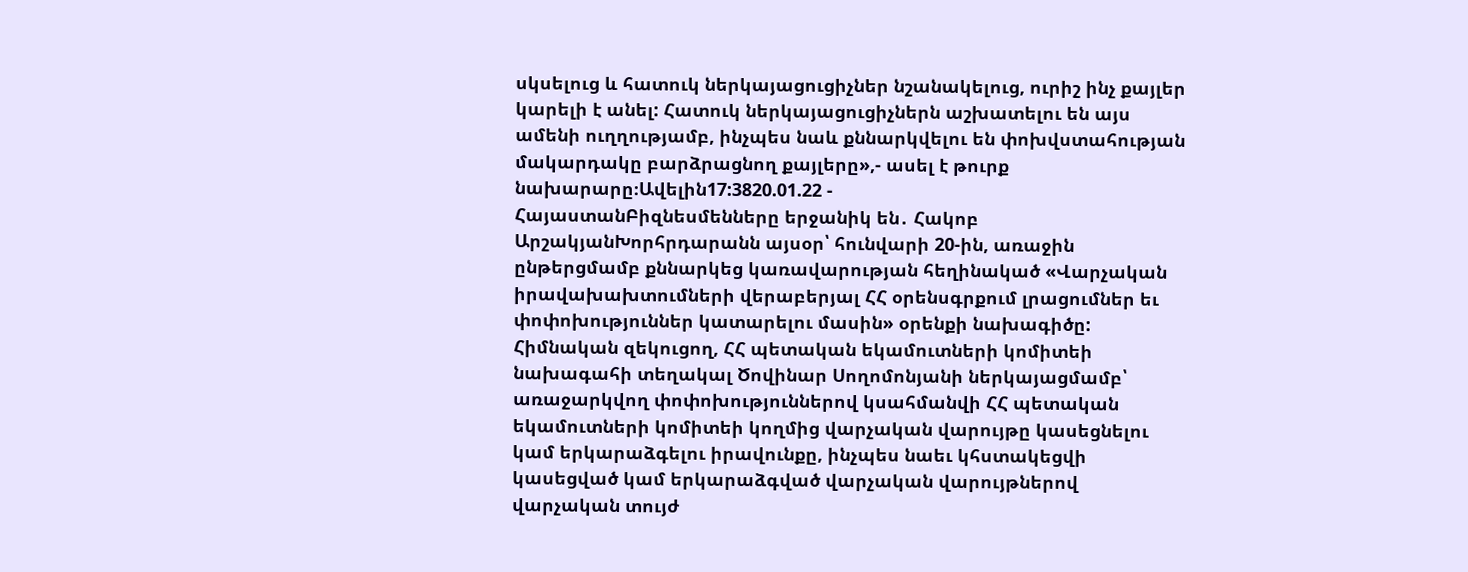սկսելուց և հատուկ ներկայացուցիչներ նշանակելուց, ուրիշ ինչ քայլեր կարելի է անել: Հատուկ ներկայացուցիչներն աշխատելու են այս ամենի ուղղությամբ, ինչպես նաև քննարկվելու են փոխվստահության մակարդակը բարձրացնող քայլերը»,- ասել է թուրք նախարարը։Ավելին17:3820.01.22 -
ՀայաստանԲիզնեսմենները երջանիկ են․ Հակոբ ԱրշակյանԽորհրդարանն այսօր՝ հունվարի 20-ին, առաջին ընթերցմամբ քննարկեց կառավարության հեղինակած «Վարչական իրավախախտումների վերաբերյալ ՀՀ օրենսգրքում լրացումներ եւ փոփոխություններ կատարելու մասին» օրենքի նախագիծը: Հիմնական զեկուցող, ՀՀ պետական եկամուտների կոմիտեի նախագահի տեղակալ Ծովինար Սողոմոնյանի ներկայացմամբ՝ առաջարկվող փոփոխություններով կսահմանվի ՀՀ պետական եկամուտների կոմիտեի կողմից վարչական վարույթը կասեցնելու կամ երկարաձգելու իրավունքը, ինչպես նաեւ կհստակեցվի կասեցված կամ երկարաձգված վարչական վարույթներով վարչական տույժ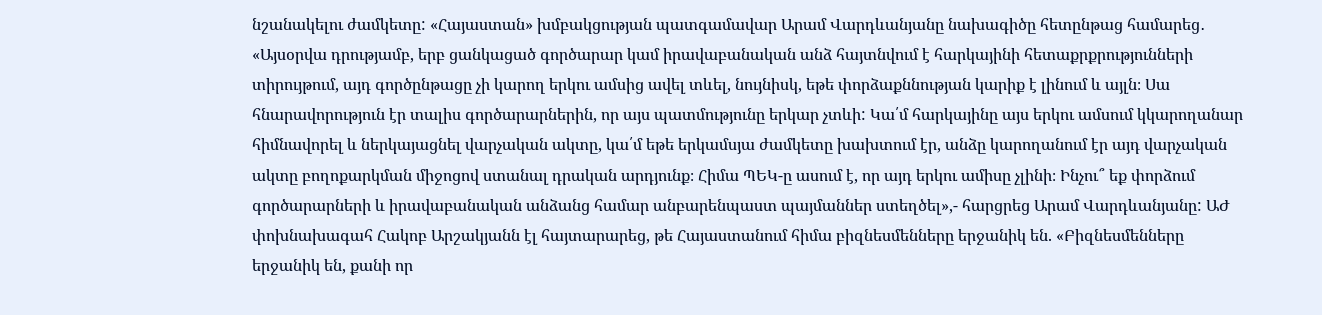նշանակելու ժամկետը: «Հայաստան» խմբակցության պատգամավար Արամ Վարդևանյանը նախագիծը հետընթաց համարեց․ «Այսօրվա դրությամբ, երբ ցանկացած գործարար կամ իրավաբանական անձ հայտնվում է հարկայինի հետաքրքրությունների տիրույթում, այդ գործընթացը չի կարող երկու ամսից ավել տևել, նույնիսկ, եթե փորձաքննության կարիք է լինում և այլն։ Սա հնարավորություն էր տալիս գործարարներին, որ այս պատմությունը երկար չտևի: Կա՛մ հարկայինը այս երկու ամսում կկարողանար հիմնավորել և ներկայացնել վարչական ակտը, կա՛մ եթե երկամսյա ժամկետը խախտում էր, անձը կարողանում էր այդ վարչական ակտը բողոքարկման միջոցով ստանալ դրական արդյունք։ Հիմա ՊԵԿ-ը ասում է, որ այդ երկու ամիսը չլինի։ Ինչու՞ եք փորձում գործարարների և իրավաբանական անձանց համար անբարենպաստ պայմաններ ստեղծել»,- հարցրեց Արամ Վարդևանյանը: ԱԺ փոխնախագահ Հակոբ Արշակյանն էլ հայտարարեց, թե Հայաստանում հիմա բիզնեսմենները երջանիկ են. «Բիզնեսմենները երջանիկ են, քանի որ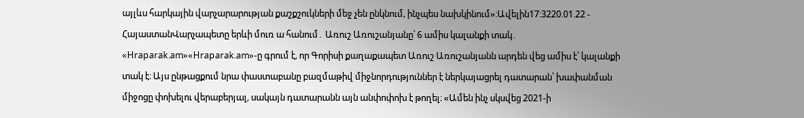այլևս հարկային վարչարարության քաշքշուկների մեջ չեն ընկնում, ինչպես նախկինում»:Ավելին17:3220.01.22 -
ՀայաստանՎարչապետը երևի մուռ ա հանում․ Առուշ Առուշանյանը՝ 6 ամիս կալանքի տակ․ «Hraparak.am»«Hraparak.am»-ը գրում է, որ Գորիսի քաղաքապետ Առուշ Առուշանյանն արդեն վեց ամիս է՝ կալանքի տակ է։ Այս ընթացքում նրա փաստաբանը բազմաթիվ միջնորդություններ է ներկայացրել դատարան՝ խափանման միջոցը փոխելու վերաբերյալ, սակայն դատարանն այն անփոփոխ է թողել։ «Ամեն ինչ սկսվեց 2021-ի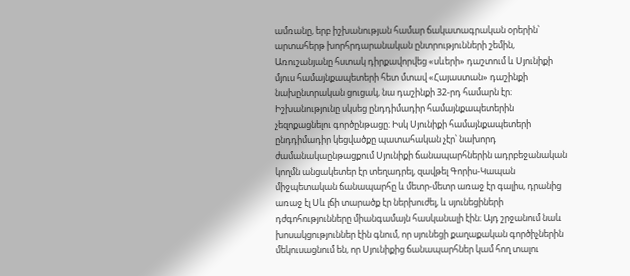ամռանը, երբ իշխանության համար ճակատագրական օրերին՝ արտահերթ խորհրդարանական ընտրությունների շեմին, Առուշանյանը հստակ դիրքավորվեց «սևերի» դաշտում և Սյունիքի մյուս համայնքապետերի հետ մտավ «Հայաստան» դաշինքի նախընտրական ցուցակ, նա դաշինքի 32-րդ համարն էր։ Իշխանությունը սկսեց ընդդիմադիր համայնքապետերին չեզոքացնելու գործընթացը։ Իսկ Սյունիքի համայնքապետերի ընդդիմադիր կեցվածքը պատահական չէր՝ նախորդ ժամանակաընթացքում Սյունիքի ճանապարհներին ադրբեջանական կողմն անցակետեր էր տեղադրել, զավթել Գորիս-Կապան միջպետական ճանապարհը և մետր-մետր առաջ էր գալիս, դրանից առաջ էլ Սև լճի տարածք էր ներխուժել, և սյունեցիների դժգոհությունները միանգամայն հասկանալի էին։ Այդ շրջանում նաև խոսակցություններ էին գնում, որ սյունեցի քաղաքական գործիչներին մեկուսացնում են, որ Սյունիքից ճանապարհներ կամ հող տալու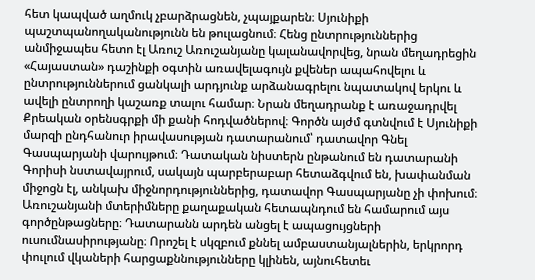հետ կապված աղմուկ չբարձրացնեն, չպայքարեն։ Սյունիքի պաշտպանողականությունն են թուլացնում։ Հենց ընտրություններից անմիջապես հետո էլ Առուշ Առուշանյանը կալանավորվեց, նրան մեղադրեցին «Հայաստան» դաշինքի օգտին առավելագույն քվեներ ապահովելու և ընտրություններում ցանկալի արդյունք արձանագրելու նպատակով երկու և ավելի ընտրողի կաշառք տալու համար։ Նրան մեղադրանք է առաջադրվել Քրեական օրենսգրքի մի քանի հոդվածներով։ Գործն այժմ գտնվում է Սյունիքի մարզի ընդհանուր իրավասության դատարանում՝ դատավոր Գնել Գասպարյանի վարույթում։ Դատական նիստերն ընթանում են դատարանի Գորիսի նստավայրում, սակայն պարբերաբար հետաձգվում են, խափանման միջոցն էլ, անկախ միջնորդություններից, դատավոր Գասպարյանը չի փոխում։ Առուշանյանի մտերիմները քաղաքական հետապնդում են համարում այս գործընթացները։ Դատարանն արդեն անցել է ապացույցների ուսումնասիրությանը։ Որոշել է սկզբում քննել ամբաստանյալներին, երկրորդ փուլում վկաների հարցաքննությունները կլինեն, այնուհետեւ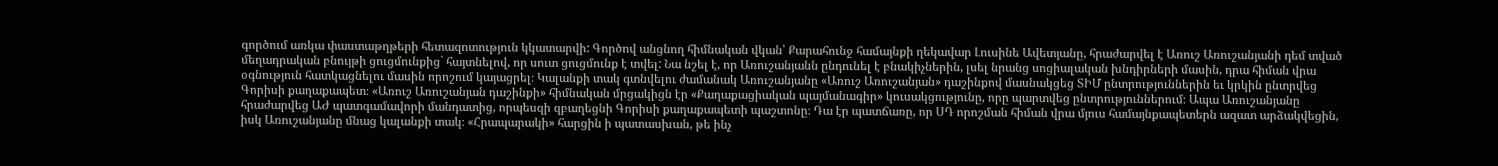գործում առկա փաստաթղթերի հետազոտություն կկատարվի: Գործով անցնող հիմնական վկան՝ Քարահունջ համայնքի ղեկավար Լուսինե Ավետյանը, հրաժարվել է Առուշ Առուշանյանի դեմ տված մեղադրական բնույթի ցուցմունքից` հայտնելով, որ սուտ ցուցմունք է տվել: Նա նշել է, որ Առուշանյանն ընդունել է բնակիչներին, լսել նրանց սոցիալական խնդիրների մասին, դրա հիման վրա օգնություն հատկացնելու մասին որոշում կայացրել։ Կալանքի տակ գտնվելու ժամանակ Առուշանյանը «Առուշ Առուշանյան» դաշինքով մասնակցեց ՏԻՄ ընտրություններին եւ կրկին ընտրվեց Գորիսի քաղաքապետ։ «Առուշ Առուշանյան դաշինքի» հիմնական մրցակիցն էր «Քաղաքացիական պայմանագիր» կուսակցությունը, որը պարտվեց ընտրություններում։ Ապա Առուշանյանը հրաժարվեց ԱԺ պատգամավորի մանդատից, որպեսզի զբաղեցնի Գորիսի քաղաքապետի պաշտոնը։ Դա էր պատճառը, որ ՍԴ որոշման հիման վրա մյուս համայնքապետերն ազատ արձակվեցին, իսկ Առուշանյանը մնաց կալանքի տակ։ «Հրապարակի» հարցին ի պատասխան, թե ինչ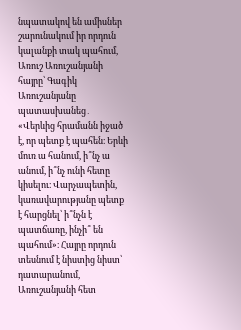նպատակով են ամիսներ շարունակում իր որդուն կալանքի տակ պահում, Առուշ Առուշանյանի հայրը՝ Գագիկ Առուշանյանը պատասխանեց․ «Վերևից հրամանն իջած է, որ պետք է պահեն։ Երևի մուռ ա հանում, ի՞նչ ա անում, ի՞նչ ունի հետը կիսելու։ Վարչապետին, կառավարությանը պետք է հարցնել՝ ի՞նչն է պատճառը, ինչի՞ են պահում»։ Հայրը որդուն տեսնում է նիստից նիստ՝ դատարանում, Առուշանյանի հետ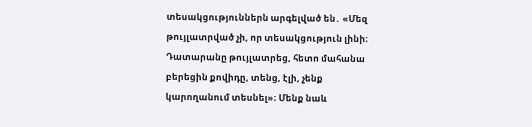տեսակցություններն արգելված են․ «Մեզ թույլատրված չի, որ տեսակցություն լինի։ Դատարանը թույլատրեց, հետո մահանա բերեցին քովիդը, տենց, էլի, չենք կարողանում տեսնել»։ Մենք նաև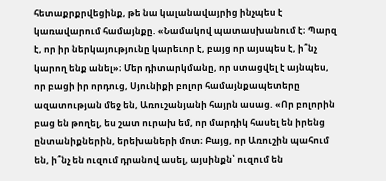հետաքրքրվեցինք, թե նա կալանավայրից ինչպես է կառավարում համայնքը. «Նամակով պատասխանում է։ Պարզ է, որ իր ներկայությունը կարեւոր է, բայց որ այսպես է, ի՞նչ կարող ենք անել»։ Մեր դիտարկմանը, որ ստացվել է այնպես, որ բացի իր որդուց, Սյունիքի բոլոր համայնքապետերը ազատության մեջ են, Առուշանյանի հայրն ասաց. «Որ բոլորին բաց են թողել, ես շատ ուրախ եմ, որ մարդիկ հասել են իրենց ընտանիքներին, երեխաների մոտ։ Բայց, որ Առուշին պահում են, ի՞նչ են ուզում դրանով ասել, այսինքն՝ ուզում են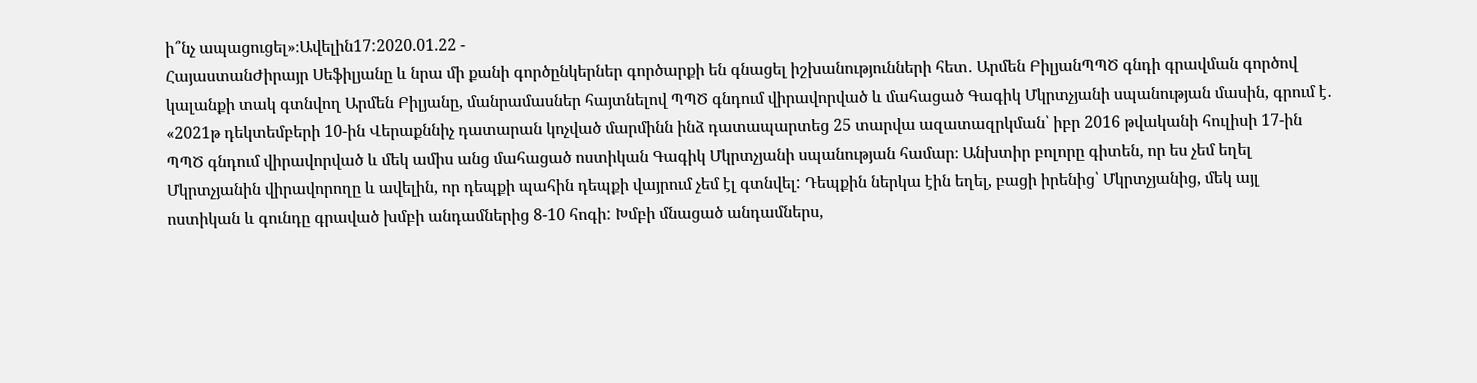ի՞նչ ապացուցել»։Ավելին17:2020.01.22 -
ՀայաստանԺիրայր Սեֆիլյանը և նրա մի քանի գործընկերներ գործարքի են գնացել իշխանությունների հետ․ Արմեն ԲիլյանՊՊԾ գնդի գրավման գործով կալանքի տակ գտնվող Արմեն Բիլյանը, մանրամասներ հայտնելով ՊՊԾ գնդում վիրավորված և մահացած Գագիկ Մկրտչյանի սպանության մասին, գրում է․ «2021թ դեկտեմբերի 10-ին Վերաքննիչ դատարան կոչված մարմինն ինձ դատապարտեց 25 տարվա ազատազրկման՝ իբր 2016 թվականի հուլիսի 17-ին ՊՊԾ գնդում վիրավորված և մեկ ամիս անց մահացած ոստիկան Գագիկ Մկրտչյանի սպանության համար։ Անխտիր բոլորը գիտեն, որ ես չեմ եղել Մկրտչյանին վիրավորողը և ավելին, որ դեպքի պահին դեպքի վայրում չեմ էլ գտնվել: Դեպքին ներկա էին եղել, բացի իրենից՝ Մկրտչյանից, մեկ այլ ոստիկան և գունդը գրաված խմբի անդամներից 8-10 հոգի: Խմբի մնացած անդամներս,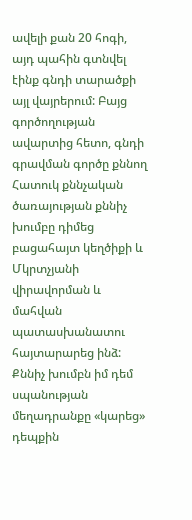ավելի քան 20 հոգի, այդ պահին գտնվել էինք գնդի տարածքի այլ վայրերում: Բայց գործողության ավարտից հետո, գնդի գրավման գործը քննող Հատուկ քննչական ծառայության քննիչ խումբը դիմեց բացահայտ կեղծիքի և Մկրտչյանի վիրավորման և մահվան պատասխանատու հայտարարեց ինձ: Քննիչ խումբն իմ դեմ սպանության մեղադրանքը «կարեց» դեպքին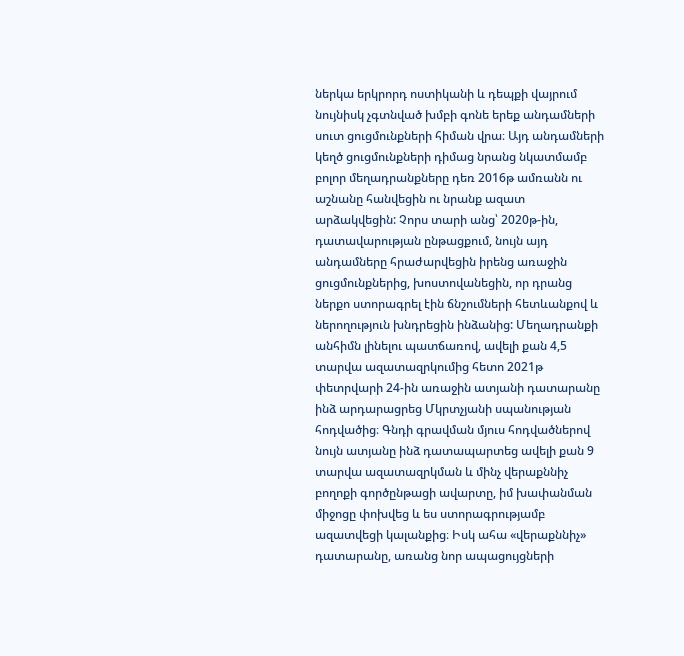ներկա երկրորդ ոստիկանի և դեպքի վայրում նույնիսկ չգտնված խմբի գոնե երեք անդամների սուտ ցուցմունքների հիման վրա։ Այդ անդամների կեղծ ցուցմունքների դիմաց նրանց նկատմամբ բոլոր մեղադրանքները դեռ 2016թ ամռանն ու աշնանը հանվեցին ու նրանք ազատ արձակվեցին: Չորս տարի անց՝ 2020թ-ին, դատավարության ընթացքում, նույն այդ անդամները հրաժարվեցին իրենց առաջին ցուցմունքներից, խոստովանեցին, որ դրանց ներքո ստորագրել էին ճնշումների հետևանքով և ներողություն խնդրեցին ինձանից: Մեղադրանքի անհիմն լինելու պատճառով, ավելի քան 4,5 տարվա ազատազրկումից հետո 2021թ փետրվարի 24-ին առաջին ատյանի դատարանը ինձ արդարացրեց Մկրտչյանի սպանության հոդվածից։ Գնդի գրավման մյուս հոդվածներով նույն ատյանը ինձ դատապարտեց ավելի քան 9 տարվա ազատազրկման և մինչ վերաքննիչ բողոքի գործընթացի ավարտը, իմ խափանման միջոցը փոխվեց և ես ստորագրությամբ ազատվեցի կալանքից։ Իսկ ահա «վերաքննիչ» դատարանը, առանց նոր ապացույցների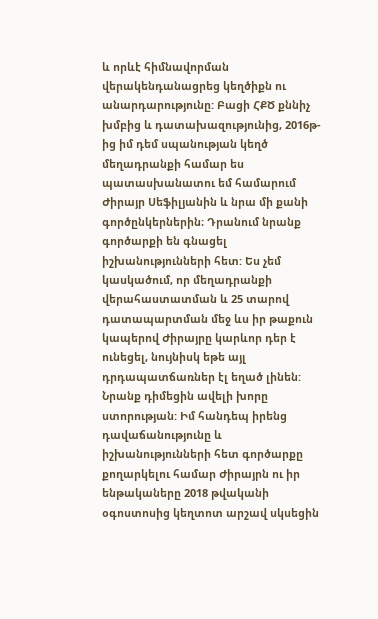և որևէ հիմնավորման վերակենդանացրեց կեղծիքն ու անարդարությունը: Բացի ՀՔԾ քննիչ խմբից և դատախազությունից, 2016թ-ից իմ դեմ սպանության կեղծ մեղադրանքի համար ես պատասխանատու եմ համարում Ժիրայր Սեֆիլյանին և նրա մի քանի գործընկերներին։ Դրանում նրանք գործարքի են գնացել իշխանությունների հետ: Ես չեմ կասկածում, որ մեղադրանքի վերահաստատման և 25 տարով դատապարտման մեջ ևս իր թաքուն կապերով Ժիրայրը կարևոր դեր է ունեցել, նույնիսկ եթե այլ դրդապատճառներ էլ եղած լինեն: Նրանք դիմեցին ավելի խորը ստորության: Իմ հանդեպ իրենց դավաճանությունը և իշխանությունների հետ գործարքը քողարկելու համար Ժիրայրն ու իր ենթակաները 2018 թվականի օգոստոսից կեղտոտ արշավ սկսեցին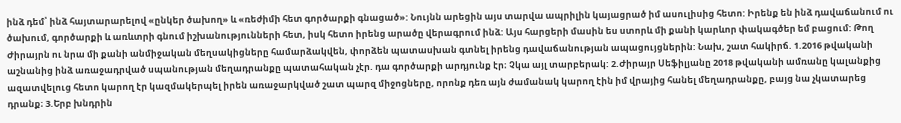ինձ դեմ՝ ինձ հայտարարելով «ընկեր ծախող» և «ռեժիմի հետ գործարքի գնացած»: Նույնն արեցին այս տարվա ապրիլին կայացրած իմ ասուլիսից հետո: Իրենք են ինձ դավաճանում ու ծախում, գործարքի և առևտրի գնում իշխանությունների հետ, իսկ հետո իրենց արածը վերագրում ինձ: Այս հարցերի մասին ես ստորև մի քանի կարևոր փակագծեր եմ բացում: Թող Ժիրայրն ու նրա մի քանի անմիջական մեղսակիցները համարձակվեն, փորձեն պատասխան գտնել իրենց դավաճանության ապացույցներին: Նախ, շատ հակիրճ. 1.2016 թվականի աշնանից ինձ առաջադրված սպանության մեղադրանքը պատահական չէր. դա գործարքի արդյունք էր։ Չկա այլ տարբերակ: 2.Ժիրայր Սեֆիլյանը 2018 թվականի ամռանը կալանքից ազատվելուց հետո կարող էր կազմակերպել իրեն առաջարկված շատ պարզ միջոցները, որոնք դեռ այն ժամանակ կարող էին իմ վրայից հանել մեղադրանքը, բայց նա չկատարեց դրանք։ 3.Երբ խնդրին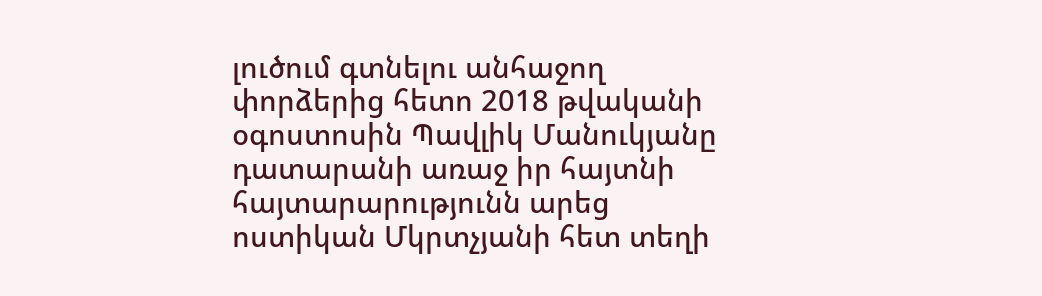լուծում գտնելու անհաջող փորձերից հետո 2018 թվականի օգոստոսին Պավլիկ Մանուկյանը դատարանի առաջ իր հայտնի հայտարարությունն արեց ոստիկան Մկրտչյանի հետ տեղի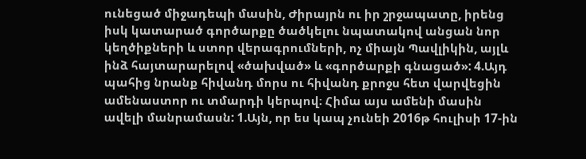ունեցած միջադեպի մասին, Ժիրայրն ու իր շրջապատը, իրենց իսկ կատարած գործարքը ծածկելու նպատակով անցան նոր կեղծիքների և ստոր վերագրումների, ոչ միայն Պավլիկին, այլև ինձ հայտարարելով «ծախված» և «գործարքի գնացած»: 4.Այդ պահից նրանք հիվանդ մորս ու հիվանդ քրոջս հետ վարվեցին ամենաստոր ու տմարդի կերպով։ Հիմա այս ամենի մասին ավելի մանրամասն: 1.Այն, որ ես կապ չունեի 2016թ հուլիսի 17-ին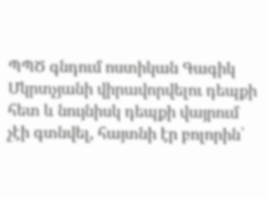ՊՊԾ գնդում ոստիկան Գագիկ Մկրտչյանի վիրավորվելու դեպքի հետ և նույնիսկ դեպքի վայրում չէի գտնվել, հայտնի էր բոլորին՝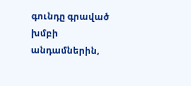գունդը գրաված խմբի անդամներին,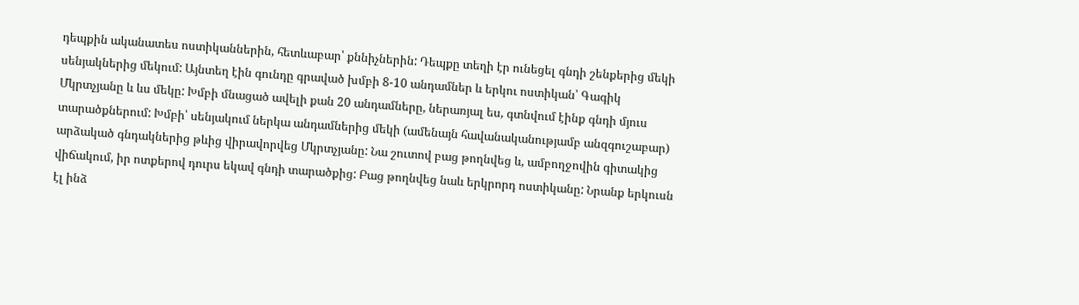դեպքին ականատես ոստիկաններին, հետևաբար՝ քննիչներին: Դեպքը տեղի էր ունեցել գնդի շենքերից մեկի սենյակներից մեկում: Այնտեղ էին գունդը գրաված խմբի 8-10 անդամներ և երկու ոստիկան՝ Գագիկ Մկրտչյանը և ևս մեկը: Խմբի մնացած ավելի քան 20 անդամները, ներառյալ ես, գտնվում էինք գնդի մյուս տարածքներում: Խմբի՝ սենյակում ներկա անդամներից մեկի (ամենայն հավանականությամբ անզգուշաբար) արձակած գնդակներից թևից վիրավորվեց Մկրտչյանը: Նա շուտով բաց թողնվեց և, ամբողջովին գիտակից վիճակում, իր ոտքերով դուրս եկավ գնդի տարածքից: Բաց թողնվեց նաև երկրորդ ոստիկանը: Նրանք երկուսն էլ ինձ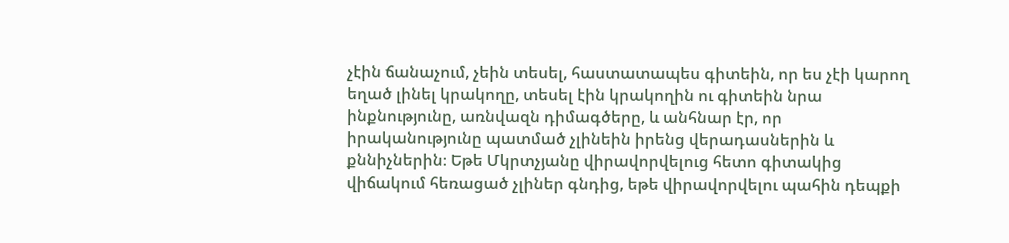չէին ճանաչում, չեին տեսել, հաստատապես գիտեին, որ ես չէի կարող եղած լինել կրակողը, տեսել էին կրակողին ու գիտեին նրա ինքնությունը, առնվազն դիմագծերը, և անհնար էր, որ իրականությունը պատմած չլինեին իրենց վերադասներին և քննիչներին։ Եթե Մկրտչյանը վիրավորվելուց հետո գիտակից վիճակում հեռացած չլիներ գնդից, եթե վիրավորվելու պահին դեպքի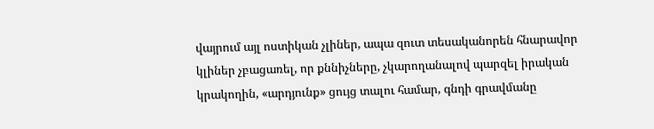վայրում այլ ոստիկան չլիներ, ապա զուտ տեսականորեն հնարավոր կլիներ չբացառել, որ քննիչները, չկարողանալով պարզել իրական կրակողին, «արդյունք» ցույց տալու համար, գնդի գրավմանը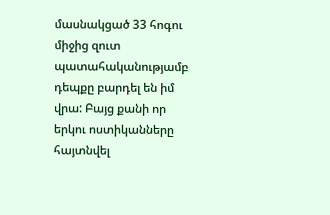մասնակցած 33 հոգու միջից զուտ պատահականությամբ դեպքը բարդել են իմ վրա: Բայց քանի որ երկու ոստիկանները հայտնվել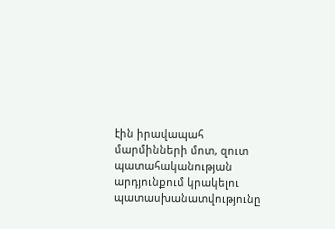էին իրավապահ մարմինների մոտ, զուտ պատահականության արդյունքում կրակելու պատասխանատվությունը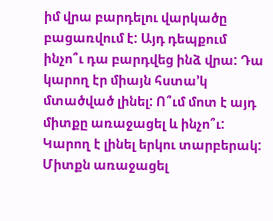իմ վրա բարդելու վարկածը բացառվում է: Այդ դեպքում ինչո՞ւ դա բարդվեց ինձ վրա: Դա կարող էր միայն հստա’կ մտածված լինել: Ո՞ւմ մոտ է այդ միտքը առաջացել և ինչո՞ւ: Կարող է լինել երկու տարբերակ: Միտքն առաջացել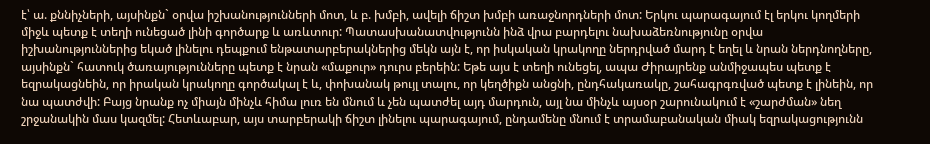է՝ ա. քննիչների, այսինքն` օրվա իշխանությունների մոտ, և բ. խմբի, ավելի ճիշտ խմբի առաջնորդների մոտ: Երկու պարագայում էլ երկու կողմերի միջև պետք է տեղի ունեցած լինի գործարք և առևտուր: Պատասխանատվությունն ինձ վրա բարդելու նախաձեռնությունը օրվա իշխանություններից եկած լինելու դեպքում ենթատարբերակներից մեկն այն է, որ իսկական կրակողը ներդրված մարդ է եղել և նրան ներդնողները, այսինքն` հատուկ ծառայությունները պետք է նրան «մաքուր» դուրս բերեին: Եթե այս է տեղի ունեցել, ապա Ժիրայրենք անմիջապես պետք է եզրակացնեին, որ իրական կրակողը գործակալ է և, փոխանակ թույլ տալու, որ կեղծիքն անցնի, ընդհակառակը, շահագրգռված պետք է լինեին, որ նա պատժվի: Բայց նրանք ոչ միայն մինչև հիմա լուռ են մնում և չեն պատժել այդ մարդուն, այլ նա մինչև այսօր շարունակում է «շարժման» նեղ շրջանակին մաս կազմել: Հետևաբար, այս տարբերակի ճիշտ լինելու պարագայում, ընդամենը մնում է տրամաբանական միակ եզրակացությունն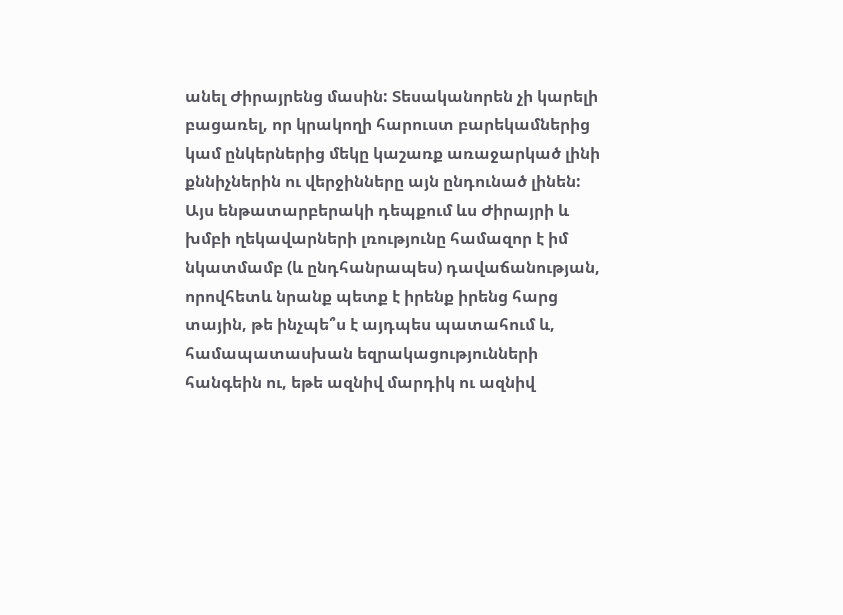անել Ժիրայրենց մասին: Տեսականորեն չի կարելի բացառել, որ կրակողի հարուստ բարեկամներից կամ ընկերներից մեկը կաշառք առաջարկած լինի քննիչներին ու վերջինները այն ընդունած լինեն: Այս ենթատարբերակի դեպքում ևս Ժիրայրի և խմբի ղեկավարների լռությունը համազոր է իմ նկատմամբ (և ընդհանրապես) դավաճանության, որովհետև նրանք պետք է իրենք իրենց հարց տային, թե ինչպե՞ս է այդպես պատահում և, համապատասխան եզրակացությունների հանգեին ու, եթե ազնիվ մարդիկ ու ազնիվ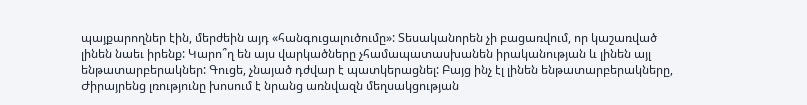պայքարողներ էին, մերժեին այդ «հանգուցալուծումը»: Տեսականորեն չի բացառվում, որ կաշառված լինեն նաեւ իրենք: Կարո՞ղ են այս վարկածները չհամապատասխանեն իրականության և լինեն այլ ենթատարբերակներ: Գուցե, չնայած դժվար է պատկերացնել: Բայց ինչ էլ լինեն ենթատարբերակները, Ժիրայրենց լռությունը խոսում է նրանց առնվազն մեղսակցության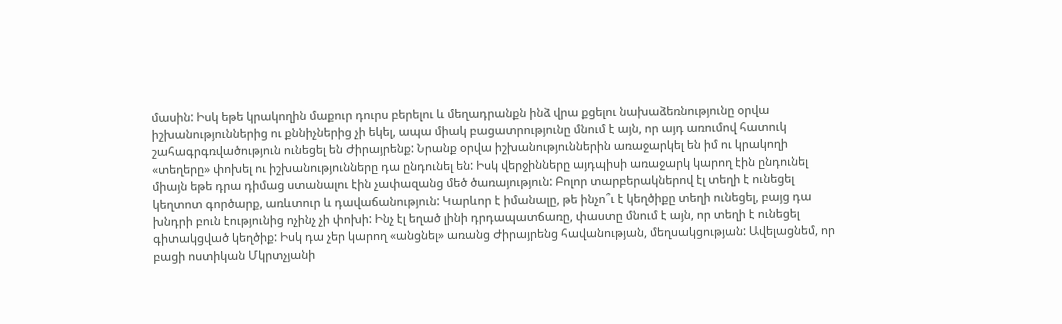մասին: Իսկ եթե կրակողին մաքուր դուրս բերելու և մեղադրանքն ինձ վրա քցելու նախաձեռնությունը օրվա իշխանություններից ու քննիչներից չի եկել, ապա միակ բացատրությունը մնում է այն, որ այդ առումով հատուկ շահագրգռվածություն ունեցել են Ժիրայրենք: Նրանք օրվա իշխանություններին առաջարկել են իմ ու կրակողի «տեղերը» փոխել ու իշխանությունները դա ընդունել են: Իսկ վերջինները այդպիսի առաջարկ կարող էին ընդունել միայն եթե դրա դիմաց ստանալու էին չափազանց մեծ ծառայություն: Բոլոր տարբերակներով էլ տեղի է ունեցել կեղտոտ գործարք, առևտուր և դավաճանություն: Կարևոր է իմանալը, թե ինչո՞ւ է կեղծիքը տեղի ունեցել, բայց դա խնդրի բուն էությունից ոչինչ չի փոխի: Ինչ էլ եղած լինի դրդապատճառը, փաստը մնում է այն, որ տեղի է ունեցել գիտակցված կեղծիք: Իսկ դա չեր կարող «անցնել» առանց Ժիրայրենց հավանության, մեղսակցության: Ավելացնեմ, որ բացի ոստիկան Մկրտչյանի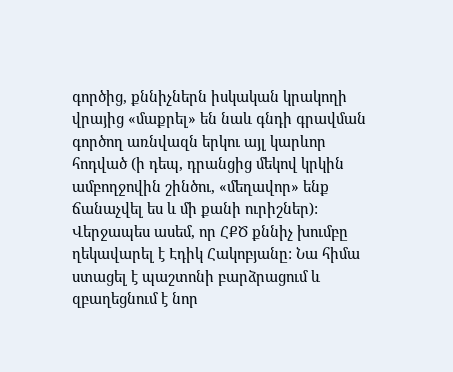գործից, քննիչներն իսկական կրակողի վրայից «մաքրել» են նաև գնդի գրավման գործող առնվազն երկու այլ կարևոր հոդված (ի դեպ, դրանցից մեկով կրկին ամբողջովին շինծու, «մեղավոր» ենք ճանաչվել ես և մի քանի ուրիշներ): Վերջապես ասեմ, որ ՀՔԾ քննիչ խումբը ղեկավարել է Էդիկ Հակոբյանը: Նա հիմա ստացել է պաշտոնի բարձրացում և զբաղեցնում է նոր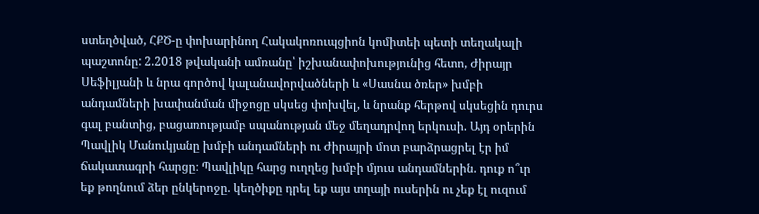ստեղծված, ՀՔԾ-ը փոխարինող Հակակոռուպցիոն կոմիտեի պետի տեղակալի պաշտոնը: 2.2018 թվականի ամռանը՝ իշխանափոխությունից հետո, Ժիրայր Սեֆիլյանի և նրա գործով կալանավորվածների և «Սասնա ծռեր» խմբի անդամների խափանման միջոցը սկսեց փոխվել, և նրանք հերթով սկսեցին դուրս գալ բանտից, բացառությամբ սպանության մեջ մեղադրվող երկուսի. Այդ օրերին Պավլիկ Մանուկյանը խմբի անդամների ու Ժիրայրի մոտ բարձրացրել էր իմ ճակատագրի հարցը։ Պավլիկը հարց ուղղեց խմբի մյուս անդամներին. դուք ո՞ւր եք թողնում ձեր ընկերոջը. կեղծիքը դրել եք այս տղայի ուսերին ու չեք էլ ուզում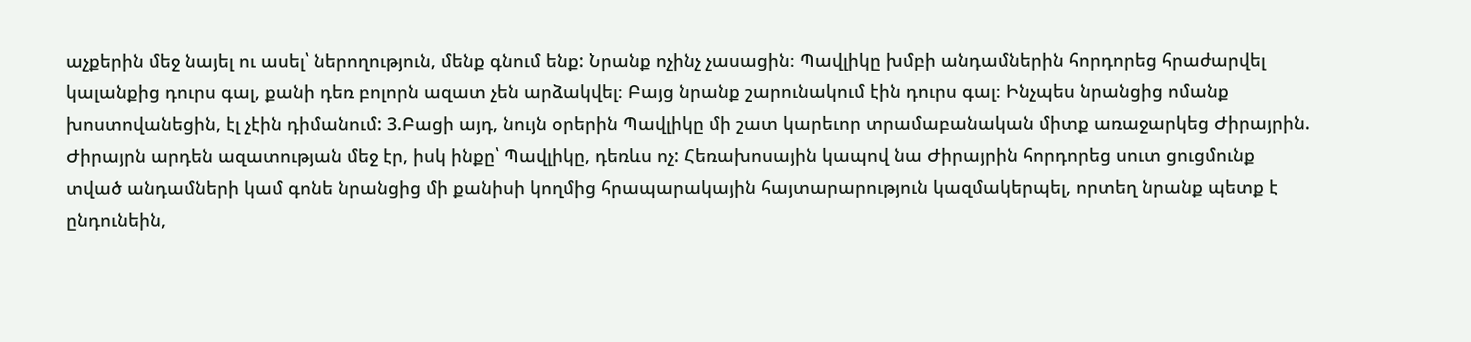աչքերին մեջ նայել ու ասել՝ ներողություն, մենք գնում ենք: Նրանք ոչինչ չասացին։ Պավլիկը խմբի անդամներին հորդորեց հրաժարվել կալանքից դուրս գալ, քանի դեռ բոլորն ազատ չեն արձակվել։ Բայց նրանք շարունակում էին դուրս գալ։ Ինչպես նրանցից ոմանք խոստովանեցին, էլ չէին դիմանում: 3.Բացի այդ, նույն օրերին Պավլիկը մի շատ կարեւոր տրամաբանական միտք առաջարկեց Ժիրայրին. Ժիրայրն արդեն ազատության մեջ էր, իսկ ինքը՝ Պավլիկը, դեռևս ոչ: Հեռախոսային կապով նա Ժիրայրին հորդորեց սուտ ցուցմունք տված անդամների կամ գոնե նրանցից մի քանիսի կողմից հրապարակային հայտարարություն կազմակերպել, որտեղ նրանք պետք է ընդունեին,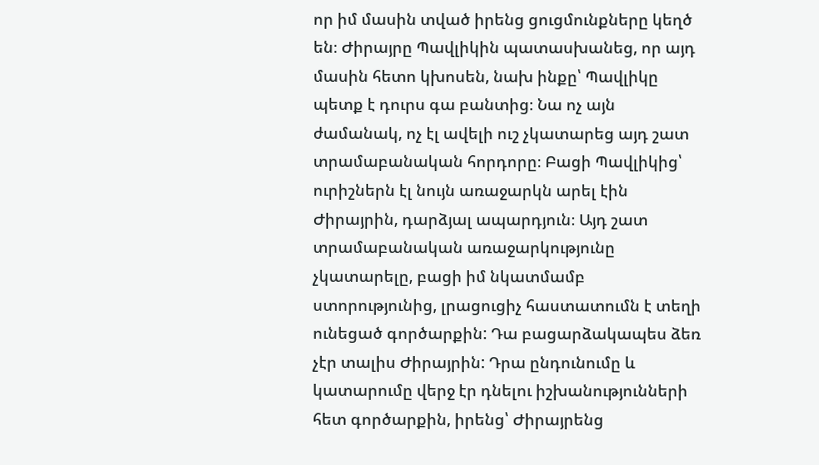որ իմ մասին տված իրենց ցուցմունքները կեղծ են։ Ժիրայրը Պավլիկին պատասխանեց, որ այդ մասին հետո կխոսեն, նախ ինքը՝ Պավլիկը պետք է դուրս գա բանտից։ Նա ոչ այն ժամանակ, ոչ էլ ավելի ուշ չկատարեց այդ շատ տրամաբանական հորդորը։ Բացի Պավլիկից՝ ուրիշներն էլ նույն առաջարկն արել էին Ժիրայրին, դարձյալ ապարդյուն։ Այդ շատ տրամաբանական առաջարկությունը չկատարելը, բացի իմ նկատմամբ ստորությունից, լրացուցիչ հաստատումն է տեղի ունեցած գործարքին: Դա բացարձակապես ձեռ չէր տալիս Ժիրայրին: Դրա ընդունումը և կատարումը վերջ էր դնելու իշխանությունների հետ գործարքին, իրենց՝ Ժիրայրենց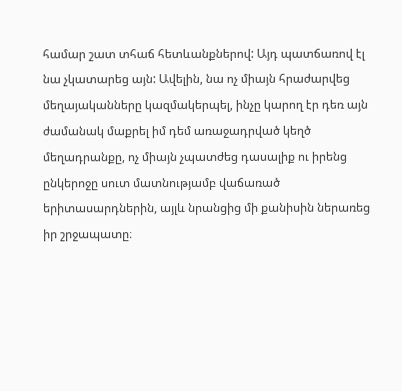համար շատ տհաճ հետևանքներով: Այդ պատճառով էլ նա չկատարեց այն: Ավելին, նա ոչ միայն հրաժարվեց մեղայականները կազմակերպել, ինչը կարող էր դեռ այն ժամանակ մաքրել իմ դեմ առաջադրված կեղծ մեղադրանքը, ոչ միայն չպատժեց դասալիք ու իրենց ընկերոջը սուտ մատնությամբ վաճառած երիտասարդներին, այլև նրանցից մի քանիսին ներառեց իր շրջապատը։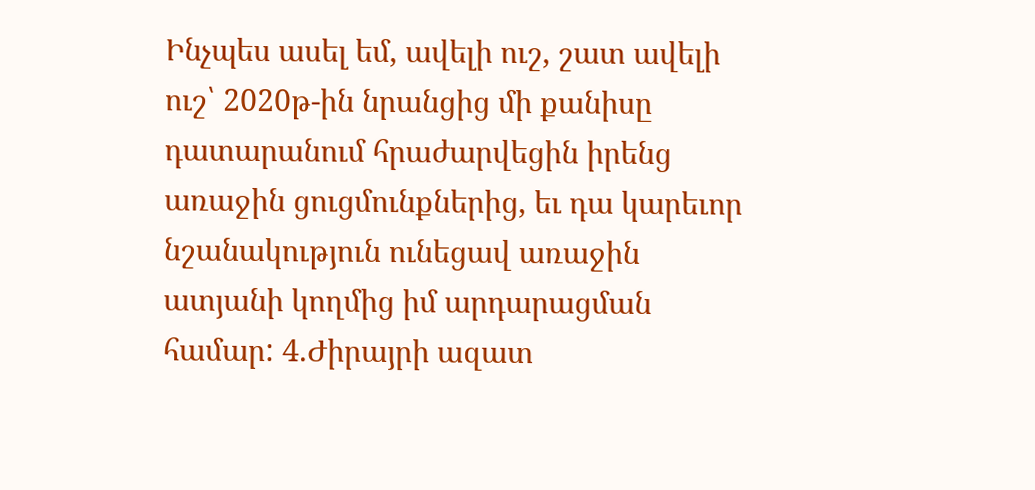Ինչպես ասել եմ, ավելի ուշ, շատ ավելի ուշ՝ 2020թ-ին նրանցից մի քանիսը դատարանում հրաժարվեցին իրենց առաջին ցուցմունքներից, եւ դա կարեւոր նշանակություն ունեցավ առաջին ատյանի կողմից իմ արդարացման համար: 4.Ժիրայրի ազատ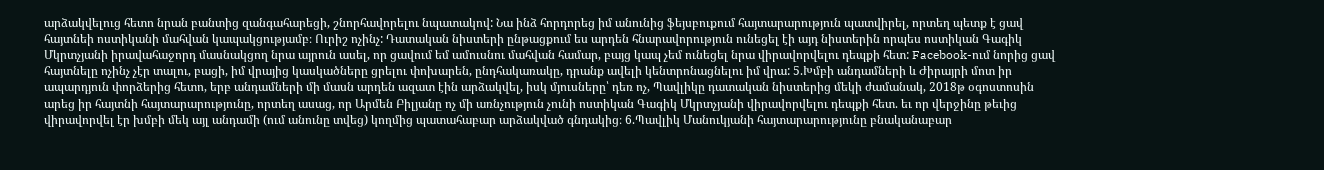արձակվելուց հետո նրան բանտից զանգահարեցի, շնորհավորելու նպատակով: Նա ինձ հորդորեց իմ անունից ֆեյսբուքում հայտարարություն պատվիրել, որտեղ պետք է ցավ հայտնեի ոստիկանի մահվան կապակցությամբ։ Ուրիշ ոչինչ: Դատական նիստերի ընթացքում ես արդեն հնարավորություն ունեցել էի այդ նիստերին որպես ոստիկան Գագիկ Մկրտչյանի իրավահաջորդ մասնակցող նրա այրուն ասել, որ ցավում եմ ամուսնու մահվան համար, բայց կապ չեմ ունեցել նրա վիրավորվելու դեպքի հետ: Facebook-ում նորից ցավ հայտնելը ոչինչ չէր տալու, բացի, իմ վրայից կասկածները ցրելու փոխարեն, ընդհակառակը, դրանք ավելի կենտրոնացնելու իմ վրա: 5.Խմբի անդամների և Ժիրայրի մոտ իր ապարդյուն փորձերից հետո, երբ անդամների մի մասն արդեն ազատ էին արձակվել, իսկ մյուսները՝ դեռ ոչ, Պավլիկը դատական նիստերից մեկի ժամանակ, 2018թ օգոստոսին արեց իր հայտնի հայտարարությունը, որտեղ ասաց, որ Արմեն Բիլյանը ոչ մի առնչություն չունի ոստիկան Գագիկ Մկրտչյանի վիրավորվելու դեպքի հետ. եւ որ վերջինը թեւից վիրավորվել էր խմբի մեկ այլ անդամի (ում անունը տվեց) կողմից պատահաբար արձակված գնդակից։ 6.Պավլիկ Մանուկյանի հայտարարությունը բնականաբար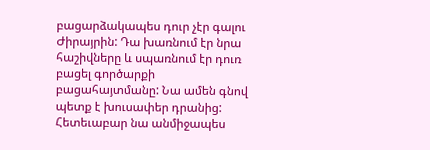բացարձակապես դուր չէր գալու Ժիրայրին: Դա խառնում էր նրա հաշիվները և սպառնում էր դուռ բացել գործարքի բացահայտմանը: Նա ամեն գնով պետք է խուսափեր դրանից: Հետեւաբար նա անմիջապես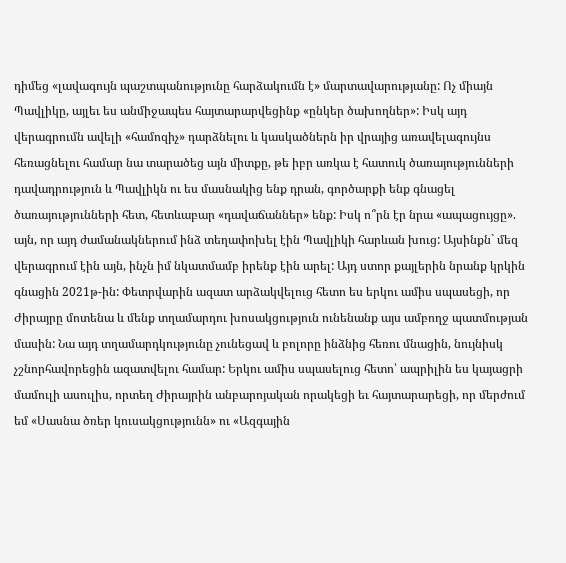դիմեց «լավագույն պաշտպանությունը հարձակումն է» մարտավարությանը: Ոչ միայն Պավլիկը, այլեւ ես անմիջապես հայտարարվեցինք «ընկեր ծախողներ»: Իսկ այդ վերագրումն ավելի «համոզիչ» դարձնելու և կասկածներն իր վրայից առավելագույնս հեռացնելու համար նա տարածեց այն միտքը, թե իբր առկա է հատուկ ծառայությունների դավադրություն և Պավլիկն ու ես մասնակից ենք դրան, գործարքի ենք գնացել ծառայությունների հետ, հետևաբար «դավաճաններ» ենք: Իսկ ո՞րն էր նրա «ապացույցը». այն, որ այդ ժամանակներում ինձ տեղափոխել էին Պավլիկի հարևան խուց: Այսինքն` մեզ վերագրում էին այն, ինչն իմ նկատմամբ իրենք էին արել: Այդ ստոր քայլերին նրանք կրկին գնացին 2021թ-ին: Փետրվարին ազատ արձակվելուց հետո ես երկու ամիս սպասեցի, որ Ժիրայրը մոտենա և մենք տղամարդու խոսակցություն ունենանք այս ամբողջ պատմության մասին: Նա այդ տղամարդկությունը չունեցավ և բոլորը ինձնից հեռու մնացին, նույնիսկ չշնորհավորեցին ազատվելու համար: Երկու ամիս սպասելուց հետո՝ ապրիլին ես կայացրի մամուլի ասուլիս, որտեղ Ժիրայրին անբարոյական որակեցի եւ հայտարարեցի, որ մերժում եմ «Սասնա ծռեր կուսակցությունն» ու «Ազգային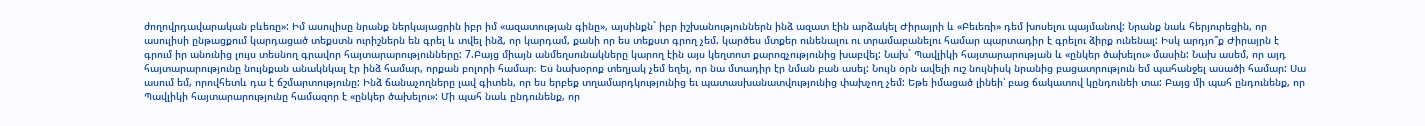ժողովրդավարական բևեռը»: Իմ ասուլիսը նրանք ներկայացրին իբր իմ «ազատության գինը», այսինքն` իբր իշխանություններն ինձ ազատ էին արձակել Ժիրայրի և «Բեւեռի» դեմ խոսելու պայմանով: Նրանք նաև հերյուրեցին, որ ասուլիսի ընթացքում կարդացած տեքստն ուրիշներն են գրել և տվել ինձ, որ կարդամ, քանի որ ես տեքստ գրող չեմ. կարծես մտքեր ունենալու ու տրամաբանելու համար պարտադիր է գրելու ձիրք ունենալ: Իսկ արդյո՞ք Ժիրայրն է գրում իր անունից լույս տեսնող գրավոր հայտարարությունները: 7.Բայց միայն անմեղսունակները կարող էին այս կեղտոտ քարոզչությունից խաբվել: Նախ` Պավլիկի հայտարարության և «ընկեր ծախելու» մասին: Նախ ասեմ, որ այդ հայտարարությունը նույնքան անակնկալ էր ինձ համար, որքան բոլորի համար։ Ես նախօրոք տեղյակ չեմ եղել, որ նա մտադիր էր նման բան ասել: Նույն օրն ավելի ուշ նույնիսկ նրանից բացատրություն եմ պահանջել ասածի համար: Սա ասում եմ, որովհետև դա է ճշմարտությունը: Ինձ ճանաչողները լավ գիտեն, որ ես երբեք տղամարդկությունից եւ պատասխանատվությունից փախչող չեմ: Եթե իմացած լինեի՝ բաց ճակատով կընդունեի տա: Բայց մի պահ ընդունենք, որ Պավլիկի հայտարարությունը համազոր է «ընկեր ծախելու»: Մի պահ նաև ընդունենք, որ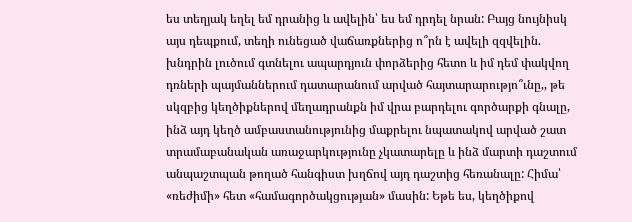ես տեղյակ եղել եմ դրանից և ավելին՝ ես եմ դրդել նրան: Բայց նույնիսկ այս դեպքում, տեղի ունեցած վաճառքներից ո՞րն է ավելի զզվելին. խնդրին լուծում գտնելու ապարդյուն փորձերից հետո և իմ դեմ փակվող դռների պայմաններում դատարանում արված հայտարարությո՞ւնը,, թե սկզբից կեղծիքներով մեղադրանքն իմ վրա բարդելու գործարքի գնալը, ինձ այդ կեղծ ամբաստանությունից մաքրելու նպատակով արված շատ տրամաբանական առաջարկությունը չկատարելը և ինձ մարտի դաշտում անպաշտպան թողած հանգիստ խղճով այդ դաշտից հեռանալը: Հիմա՝ «ռեժիմի» հետ «համագործակցության» մասին: Եթե ես, կեղծիքով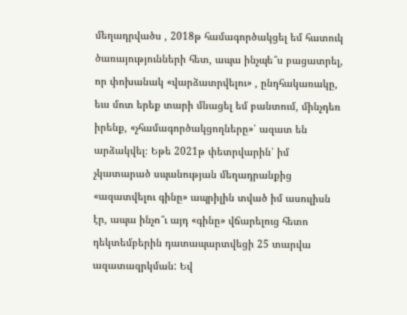մեղադրվածս , 2018թ համագործակցել եմ հատուկ ծառայությունների հետ, ապա ինչպե՞ս բացատրել, որ փոխանակ «վարձատրվելու» , ընդհակառակը, եւս մոտ երեք տարի մնացել եմ բանտում, մինչդեռ իրենք, «չհամագործակցողները»՝ ազատ են արձակվել։ Եթե 2021թ փետրվարին՝ իմ չկատարած սպանության մեղադրանքից «ազատվելու գինը» ապրիլին տված իմ ասուլիսն էր, ապա ինչո՞ւ այդ «գինը» վճարելուց հետո դեկտեմբերին դատապարտվեցի 25 տարվա ազատազրկման: Եվ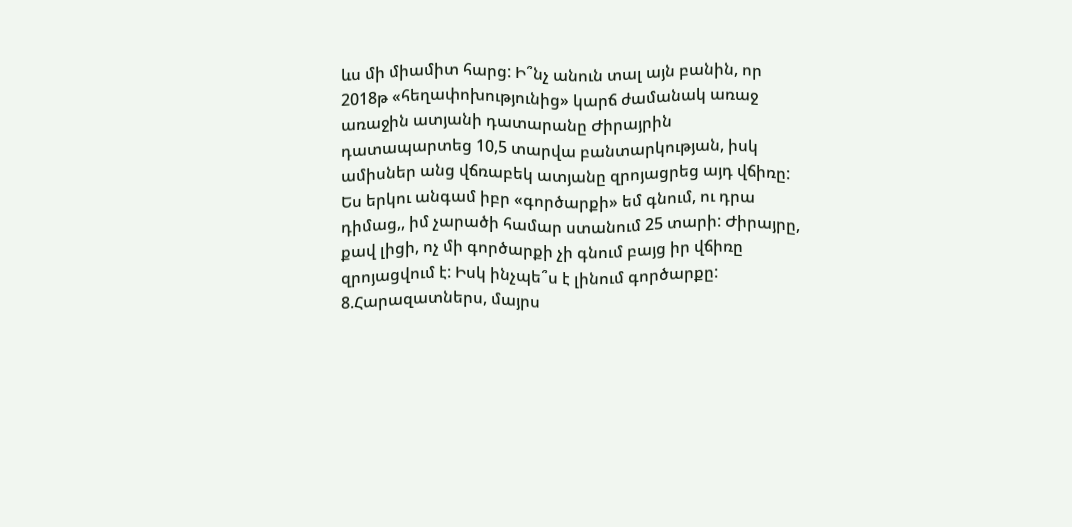ևս մի միամիտ հարց: Ի՞նչ անուն տալ այն բանին, որ 2018թ «հեղափոխությունից» կարճ ժամանակ առաջ առաջին ատյանի դատարանը Ժիրայրին դատապարտեց 10,5 տարվա բանտարկության, իսկ ամիսներ անց վճռաբեկ ատյանը զրոյացրեց այդ վճիռը: Ես երկու անգամ իբր «գործարքի» եմ գնում, ու դրա դիմաց,, իմ չարածի համար ստանում 25 տարի: Ժիրայրը, քավ լիցի, ոչ մի գործարքի չի գնում բայց իր վճիռը զրոյացվում է: Իսկ ինչպե՞ս է լինում գործարքը: 8.Հարազատներս, մայրս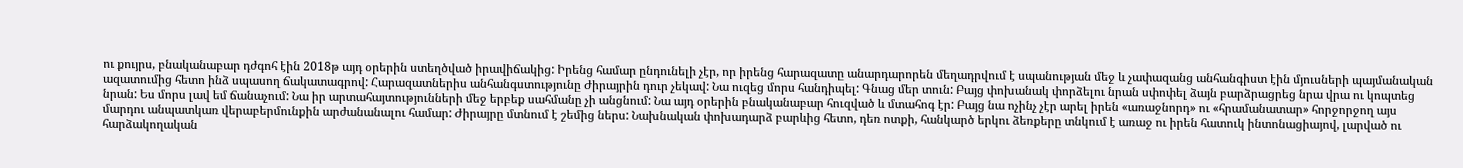ու քույրս, բնականաբար դժգոհ էին 2018թ այդ օրերին ստեղծված իրավիճակից: Իրենց համար ընդունելի չէր, որ իրենց հարազատը անարդարորեն մեղադրվում է սպանության մեջ և չափազանց անհանգիստ էին մյուսների պայմանական ազատումից հետո ինձ սպասող ճակատագրով: Հարազատներիս անհանգստությունը Ժիրայրին դուր չեկավ: Նա ուզեց մորս հանդիպել: Գնաց մեր տուն: Բայց փոխանակ փորձելու նրան սփոփել ձայն բարձրացրեց նրա վրա ու կոպտեց նրան: Ես մորս լավ եմ ճանաչում: Նա իր արտահայտությունների մեջ երբեք սահմանը չի անցնում: Նա այդ օրերին բնականաբար հուզված և մտահոգ էր: Բայց նա ոչինչ չէր արել իրեն «առաջնորդ» ու «հրամանատար» հորջորջող այս մարդու անպատկառ վերաբերմունքին արժանանալու համար: Ժիրայրը մտնում է շեմից ներս: Նախնական փոխադարձ բարևից հետո, դեռ ոտքի, հանկարծ երկու ձեռքերը տնկում է առաջ ու իրեն հատուկ ինտոնացիայով, լարված ու հարձակողական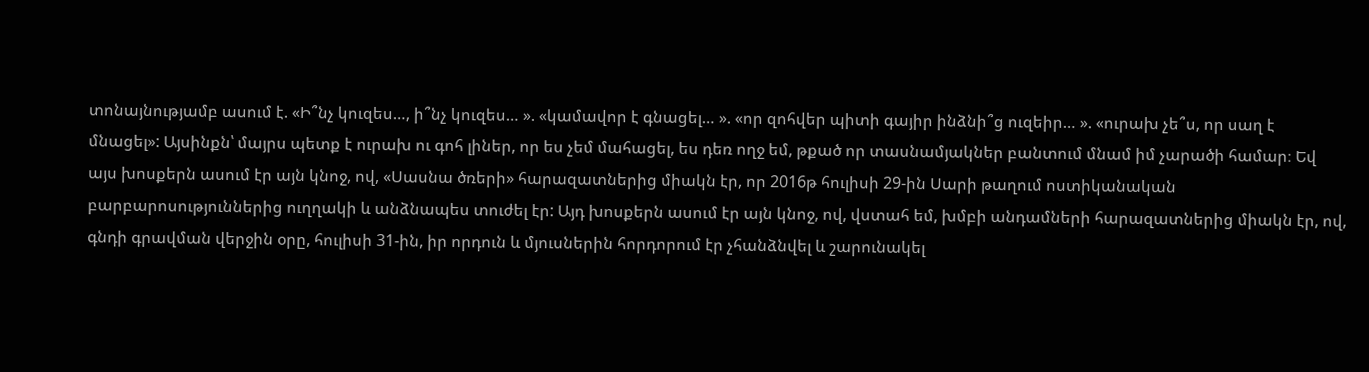տոնայնությամբ ասում է. «Ի՞նչ կուզես…, ի՞նչ կուզես… ». «կամավոր է գնացել… ». «որ զոհվեր պիտի գայիր ինձնի՞ց ուզեիր… ». «ուրախ չե՞ս, որ սաղ է մնացել»: Այսինքն՝ մայրս պետք է ուրախ ու գոհ լիներ, որ ես չեմ մահացել, ես դեռ ողջ եմ, թքած որ տասնամյակներ բանտում մնամ իմ չարածի համար։ Եվ այս խոսքերն ասում էր այն կնոջ, ով, «Սասնա ծռերի» հարազատներից միակն էր, որ 2016թ հուլիսի 29-ին Սարի թաղում ոստիկանական բարբարոսություններից ուղղակի և անձնապես տուժել էր: Այդ խոսքերն ասում էր այն կնոջ, ով, վստահ եմ, խմբի անդամների հարազատներից միակն էր, ով, գնդի գրավման վերջին օրը, հուլիսի 31-ին, իր որդուն և մյուսներին հորդորում էր չհանձնվել և շարունակել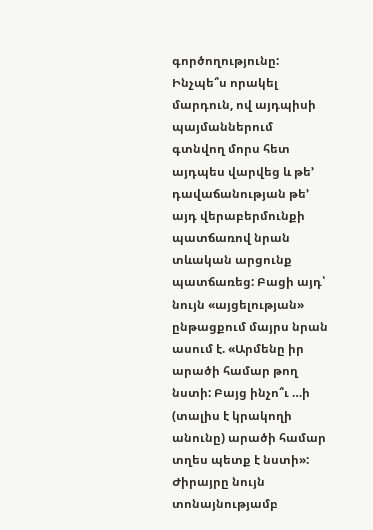գործողությունը: Ինչպե՞ս որակել մարդուն, ով այդպիսի պայմաններում գտնվող մորս հետ այդպես վարվեց և թե’ դավաճանության թե’ այդ վերաբերմունքի պատճառով նրան տևական արցունք պատճառեց: Բացի այդ՝ նույն «այցելության» ընթացքում մայրս նրան ասում է. «Արմենը իր արածի համար թող նստի: Բայց ինչո՞ւ …ի (տալիս է կրակողի անունը) արածի համար տղես պետք է նստի»: Ժիրայրը նույն տոնայնությամբ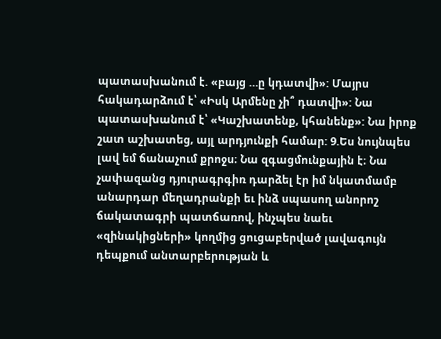պատասխանում է. «բայց …ը կդատվի»: Մայրս հակադարձում է՝ «Իսկ Արմենը չի՞ դատվի»: Նա պատասխանում է՝ «Կաշխատենք, կհանենք»: Նա իրոք շատ աշխատեց, այլ արդյունքի համար: 9.Ես նույնպես լավ եմ ճանաչում քրոջս։ Նա զգացմունքային է։ Նա չափազանց դյուրագրգիռ դարձել էր իմ նկատմամբ անարդար մեղադրանքի եւ ինձ սպասող անորոշ ճակատագրի պատճառով, ինչպես նաեւ «զինակիցների» կողմից ցուցաբերված լավագույն դեպքում անտարբերության և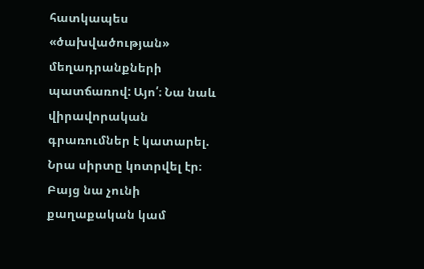հատկապես «ծախվածության» մեղադրանքների պատճառով: Այո՛։ Նա նաև վիրավորական գրառումներ է կատարել. Նրա սիրտը կոտրվել էր։ Բայց նա չունի քաղաքական կամ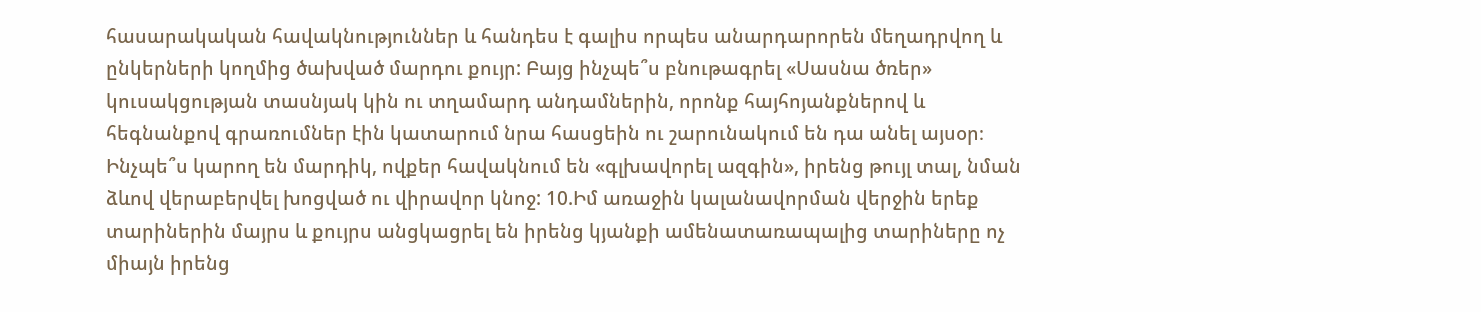հասարակական հավակնություններ և հանդես է գալիս որպես անարդարորեն մեղադրվող և ընկերների կողմից ծախված մարդու քույր: Բայց ինչպե՞ս բնութագրել «Սասնա ծռեր» կուսակցության տասնյակ կին ու տղամարդ անդամներին, որոնք հայհոյանքներով և հեգնանքով գրառումներ էին կատարում նրա հասցեին ու շարունակում են դա անել այսօր։ Ինչպե՞ս կարող են մարդիկ, ովքեր հավակնում են «գլխավորել ազգին», իրենց թույլ տալ, նման ձևով վերաբերվել խոցված ու վիրավոր կնոջ: 10.Իմ առաջին կալանավորման վերջին երեք տարիներին մայրս և քույրս անցկացրել են իրենց կյանքի ամենատառապալից տարիները ոչ միայն իրենց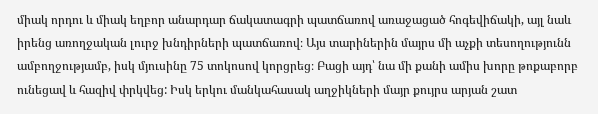միակ որդու և միակ եղբոր անարդար ճակատագրի պատճառով առաջացած հոգեվիճակի, այլ նաև իրենց առողջական լուրջ խնդիրների պատճառով։ Այս տարիներին մայրս մի աչքի տեսողությունն ամբողջությամբ, իսկ մյուսինը 75 տոկոսով կորցրեց։ Բացի այդ՝ նա մի քանի ամիս խորը թոքաբորբ ունեցավ և հազիվ փրկվեց: Իսկ երկու մանկահասակ աղջիկների մայր քույրս արյան շատ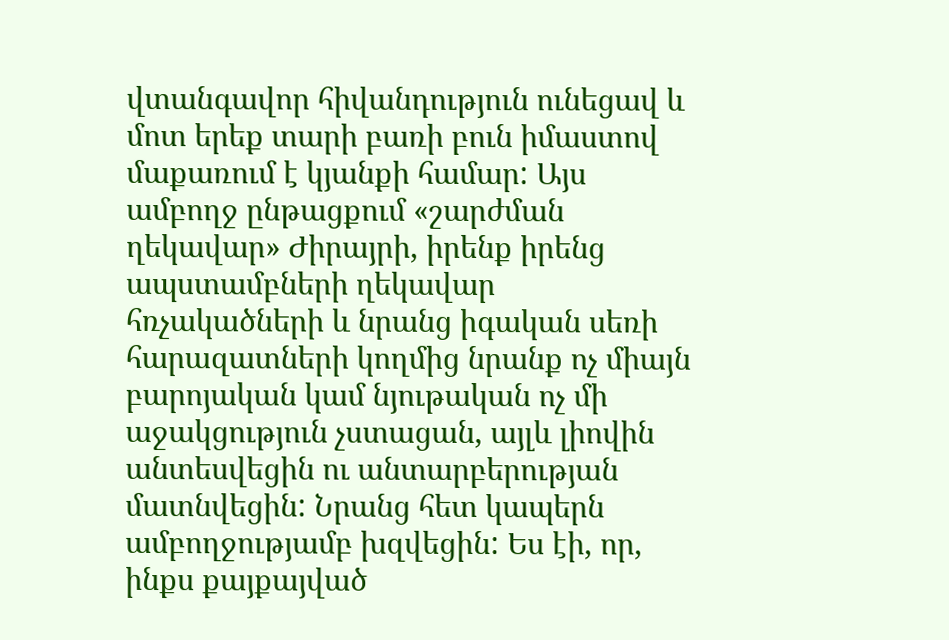վտանգավոր հիվանդություն ունեցավ և մոտ երեք տարի բառի բուն իմաստով մաքառում է կյանքի համար: Այս ամբողջ ընթացքում «շարժման ղեկավար» Ժիրայրի, իրենք իրենց ապստամբների ղեկավար հռչակածների և նրանց իգական սեռի հարազատների կողմից նրանք ոչ միայն բարոյական կամ նյութական ոչ մի աջակցություն չստացան, այլև լիովին անտեսվեցին ու անտարբերության մատնվեցին: Նրանց հետ կապերն ամբողջությամբ խզվեցին: Ես էի, որ, ինքս քայքայված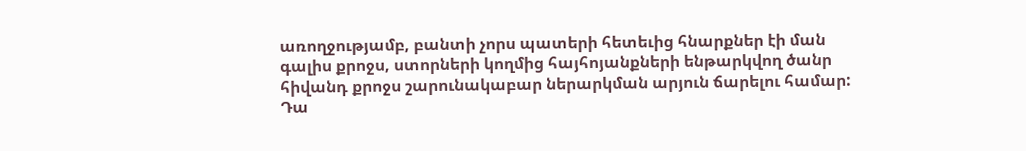առողջությամբ, բանտի չորս պատերի հետեւից հնարքներ էի ման գալիս քրոջս, ստորների կողմից հայհոյանքների ենթարկվող ծանր հիվանդ քրոջս շարունակաբար ներարկման արյուն ճարելու համար: Դա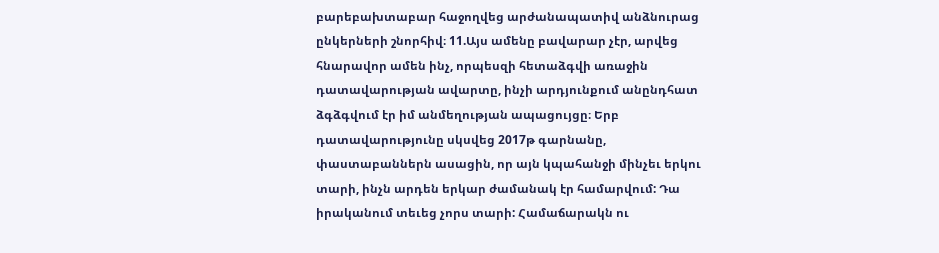բարեբախտաբար հաջողվեց արժանապատիվ անձնուրաց ընկերների շնորհիվ։ 11.Այս ամենը բավարար չէր, արվեց հնարավոր ամեն ինչ, որպեսզի հետաձգվի առաջին դատավարության ավարտը, ինչի արդյունքում անընդհատ ձգձգվում էր իմ անմեղության ապացույցը։ Երբ դատավարությունը սկսվեց 2017թ գարնանը, փաստաբաններն ասացին, որ այն կպահանջի մինչեւ երկու տարի, ինչն արդեն երկար ժամանակ էր համարվում: Դա իրականում տեւեց չորս տարի: Համաճարակն ու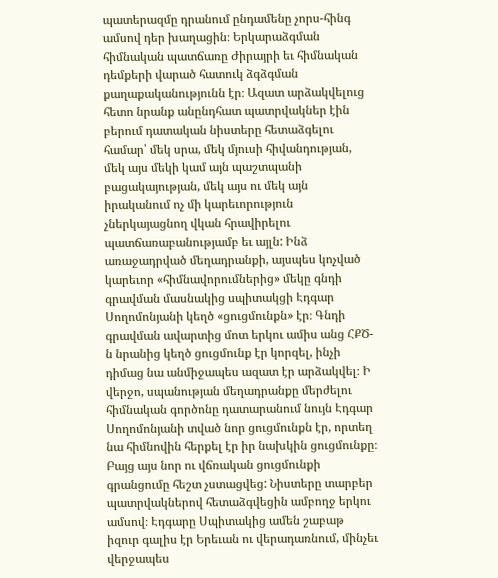պատերազմը դրանում ընդամենը չորս-հինգ ամսով դեր խաղացին։ Երկարաձգման հիմնական պատճառը Ժիրայրի եւ հիմնական դեմքերի վարած հատուկ ձգձգման քաղաքականությունն էր։ Ազատ արձակվելուց հետո նրանք անընդհատ պատրվակներ էին բերում դատական նիստերը հետաձգելու համար՝ մեկ սրա, մեկ մյուսի հիվանդության, մեկ այս մեկի կամ այն պաշտպանի բացակայության, մեկ այս ու մեկ այն իրականում ոչ մի կարեւորություն չներկայացնող վկան հրավիրելու պատճառաբանությամբ եւ այլն: Ինձ առաջադրված մեղադրանքի, այսպես կոչված կարեւոր «հիմնավորումներից» մեկը գնդի գրավման մասնակից սպիտակցի Էդգար Սողոմոնյանի կեղծ «ցուցմունքն» էր։ Գնդի գրավման ավարտից մոտ երկու ամիս անց ՀՔԾ-ն նրանից կեղծ ցուցմունք էր կորզել, ինչի դիմաց նա անմիջապես ազատ էր արձակվել։ Ի վերջո, սպանության մեղադրանքը մերժելու հիմնական գործոնը դատարանում նույն Էդգար Սողոմոնյանի տված նոր ցուցմունքն էր, որտեղ նա հիմնովին հերքել էր իր նախկին ցուցմունքը։ Բայց այս նոր ու վճռական ցուցմունքի գրանցումը հեշտ չստացվեց: Նիստերը տարբեր պատրվակներով հետաձգվեցին ամբողջ երկու ամսով։ Էդգարը Սպիտակից ամեն շաբաթ իզուր գալիս էր Երեւան ու վերադառնում, մինչեւ վերջապես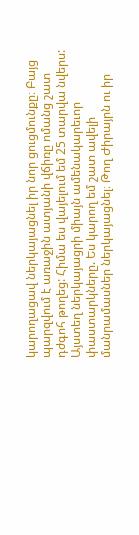կարողացավ ներկայացնել իր նոր ցուցմունքը։ Բայց պարզվում է առաջին ատյանի վճիռը ոմանց շատ դժգոհ թողեց: Հիմա ես վայելում եմ 25 տարվա նվերս: Այստեղ ներկայացրի միայն ամենակարեւոր փաստարկները. Ես կարող եմ շատ ավելի մանրամասներ ներկայացնել։ Թող Ժիրայրն ու իր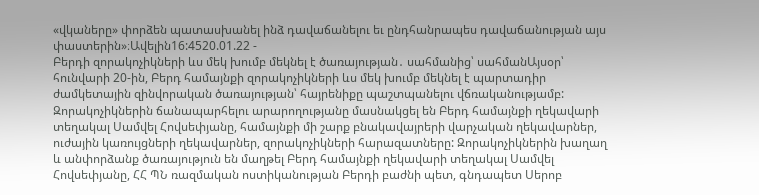«վկաները» փորձեն պատասխանել ինձ դավաճանելու եւ ընդհանրապես դավաճանության այս փաստերին»։Ավելին16:4520.01.22 -
Բերդի զորակոչիկների ևս մեկ խումբ մեկնել է ծառայության․ սահմանից՝ սահմանԱյսօր՝ հունվարի 20-ին, Բերդ համայնքի զորակոչիկների ևս մեկ խումբ մեկնել է պարտադիր ժամկետային զինվորական ծառայության՝ հայրենիքը պաշտպանելու վճռականությամբ: Զորակոչիկներին ճանապարհելու արարողությանը մասնակցել են Բերդ համայնքի ղեկավարի տեղակալ Սամվել Հովսեփյանը, համայնքի մի շարք բնակավայրերի վարչական ղեկավարներ, ուժային կառույցների ղեկավարներ, զորակոչիկների հարազատները: Զորակոչիկներին խաղաղ և անփորձանք ծառայություն են մաղթել Բերդ համայնքի ղեկավարի տեղակալ Սամվել Հովսեփյանը, ՀՀ ՊՆ ռազմական ոստիկանության Բերդի բաժնի պետ, գնդապետ Սերոբ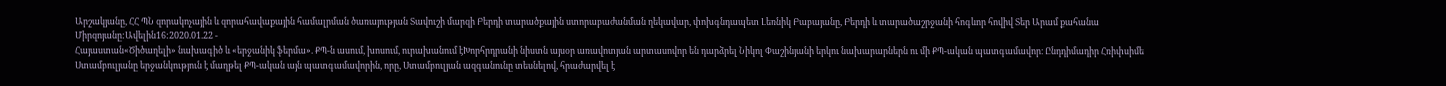Արշակյանը, ՀՀ ՊՆ զորակոչային և զորահավաքային համալրման ծառայության Տավուշի մարզի Բերդի տարածքային ստորաբաժանման ղեկավար, փոխգնդապետ Լեռնիկ Բաբայանը, Բերդի և տարածաշրջանի հոգևոր հովիվ Տեր Արամ քահանա Միրզոյանը:Ավելին16:2020.01.22 -
Հայաստան«Ծիծաղելի» նախագիծ և «երջանիկ ֆերմա». ՔՊ-ն ասում, խոսում, ուրախանում էԽորհրդրանի նիստն այսօր առավոտյան արտասովոր են դարձրել Նիկոլ Փաշինյանի երկու նախարարներն ու մի ՔՊ-ական պատգամավոր։ Ընդդիմադիր Հռիփսիմե Ստամբուլյանը երջանկություն է մաղթել ՔՊ-ական այն պատգամավորին, որը, Ստամբուլյան ազգանունը տեսնելով, հրաժարվել է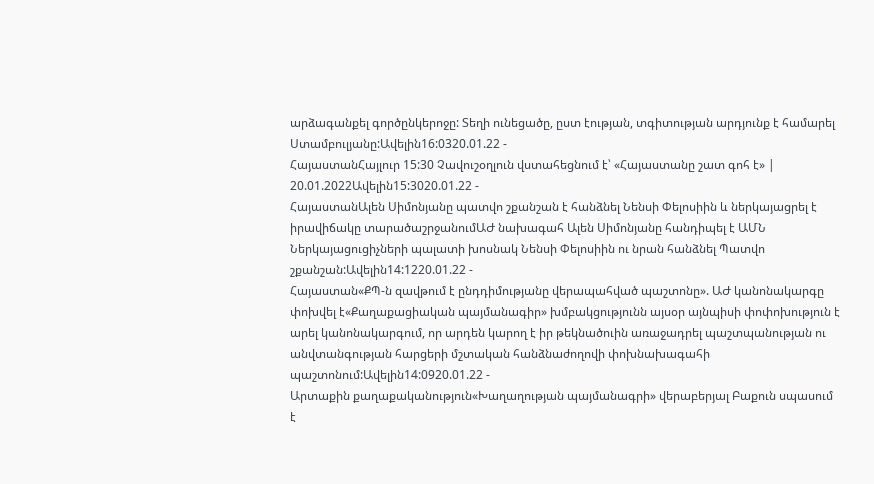արձագանքել գործընկերոջը: Տեղի ունեցածը, ըստ էության, տգիտության արդյունք է համարել Ստամբուլյանը:Ավելին16:0320.01.22 -
ՀայաստանՀայլուր 15:30 Չավուշօղլուն վստահեցնում է՝ «Հայաստանը շատ գոհ է» | 20.01.2022Ավելին15:3020.01.22 -
ՀայաստանԱլեն Սիմոնյանը պատվո շքանշան է հանձնել Նենսի Փելոսիին և ներկայացրել է իրավիճակը տարածաշրջանումԱԺ նախագահ Ալեն Սիմոնյանը հանդիպել է ԱՄՆ Ներկայացուցիչների պալատի խոսնակ Նենսի Փելոսիին ու նրան հանձնել Պատվո շքանշան:Ավելին14:1220.01.22 -
Հայաստան«ՔՊ-ն զավթում է ընդդիմությանը վերապահված պաշտոնը». ԱԺ կանոնակարգը փոխվել է«Քաղաքացիական պայմանագիր» խմբակցությունն այսօր այնպիսի փոփոխություն է արել կանոնակարգում, որ արդեն կարող է իր թեկնածուին առաջադրել պաշտպանության ու անվտանգության հարցերի մշտական հանձնաժողովի փոխնախագահի պաշտոնում:Ավելին14:0920.01.22 -
Արտաքին քաղաքականություն«Խաղաղության պայմանագրի» վերաբերյալ Բաքուն սպասում է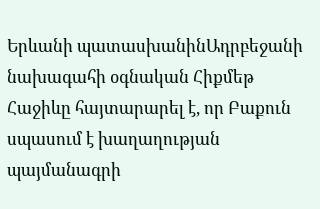Երևանի պատասխանինԱդրբեջանի նախագահի օգնական Հիքմեթ Հաջիևը հայտարարել է, որ Բաքուն սպասում է խաղաղության պայմանագրի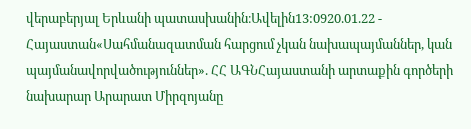վերաբերյալ Երևանի պատասխանին։Ավելին13:0920.01.22 -
Հայաստան«Սահմանազատման հարցում չկան նախապայմաններ, կան պայմանավորվածություններ». ՀՀ ԱԳՆՀայաստանի արտաքին գործերի նախարար Արարատ Միրզոյանը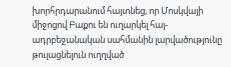խորհրդարանում հայտնեց, որ Մոսկվայի միջոցով Բաքու են ուղարկել հայ-ադրբեջանական սահմանին լարվածությունը թուլացնելուն ուղղված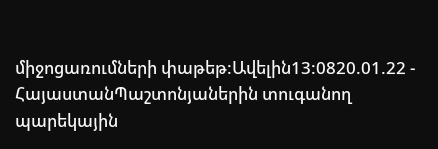միջոցառումների փաթեթ:Ավելին13:0820.01.22 -
ՀայաստանՊաշտոնյաներին տուգանող պարեկային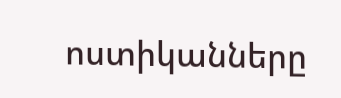ոստիկանները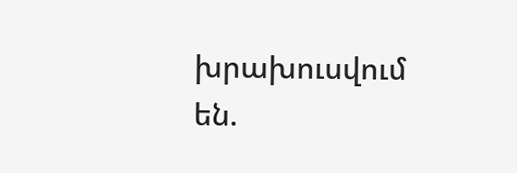խրախուսվում են.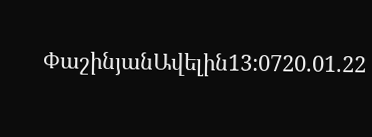ՓաշինյանԱվելին13:0720.01.22